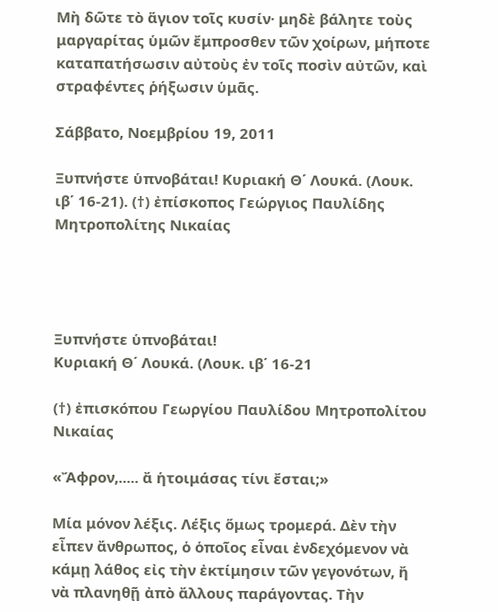Μὴ δῶτε τὸ ἅγιον τοῖς κυσίν· μηδὲ βάλητε τοὺς μαργαρίτας ὑμῶν ἔμπροσθεν τῶν χοίρων, μήποτε καταπατήσωσιν αὐτοὺς ἐν τοῖς ποσὶν αὐτῶν, καὶ στραφέντες ῥήξωσιν ὑμᾶς.

Σάββατο, Νοεμβρίου 19, 2011

Ξυπνήστε ὑπνοβάται! Κυριακή Θ΄ Λουκά. (Λουκ. ιβ΄ 16-21). (†) ἐπίσκοπος Γεώργιος Παυλίδης Μητροπολίτης Νικαίας




Ξυπνήστε ὑπνοβάται!
Κυριακή Θ΄ Λουκά. (Λουκ. ιβ΄ 16-21

(†) ἐπισκόπου Γεωργίου Παυλίδου Μητροπολίτου Νικαίας

«Ἄφρον,..... ἄ ἡτοιμάσας τίνι ἔσται;»

Μία μόνον λέξις. Λέξις ὅμως τρομερά. Δὲν τὴν εἶπεν ἄνθρωπος, ὁ ὁποῖος εἶναι ἐνδεχόμενον νὰ κάμῃ λάθος εἰς τὴν ἐκτίμησιν τῶν γεγονότων, ἤ νὰ πλανηθῇ ἀπὸ ἄλλους παράγοντας. Τὴν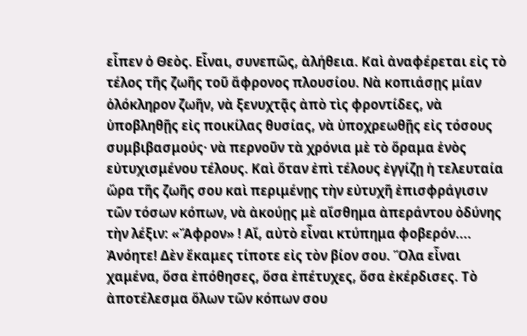εἶπεν ὁ Θεὸς. Εἶναι, συνεπῶς, ἀλήθεια. Καὶ ἀναφέρεται εἰς τὸ τέλος τῆς ζωῆς τοῦ ἄφρονος πλουσίου. Νὰ κοπιάσῃς μίαν ὁλόκληρον ζωῆν, νὰ ξενυχτᾷς ἀπὸ τὶς φροντίδες, νὰ ὑποβληθῇς εἰς ποικίλας θυσίας, νὰ ὑποχρεωθῇς εἰς τόσους συμβιβασμούς· νὰ περνοῦν τὰ χρόνια μὲ τὸ ὅραμα ἑνὸς εὐτυχισμένου τέλους. Καὶ ὅταν ἐπὶ τέλους ἐγγίζῃ ἡ τελευταία ὥρα τῆς ζωῆς σου καὶ περιμένῃς τὴν εὐτυχῆ ἐπισφράγισιν τῶν τόσων κόπων, νὰ ἀκούῃς μὲ αἴσθημα ἀπεράντου ὀδύνης τὴν λέξιν: «Ἄφρον» ! Αἴ, αὐτὸ εἶναι κτύπημα φοβερόν.... Ἀνόητε! Δὲν ἔκαμες τίποτε εἰς τὸν βίον σου. Ὅλα εἶναι χαμένα, ὅσα ἐπόθησες, ὅσα ἐπέτυχες, ὅσα ἐκέρδισες. Τὸ ἀποτέλεσμα ὅλων τῶν κόπων σου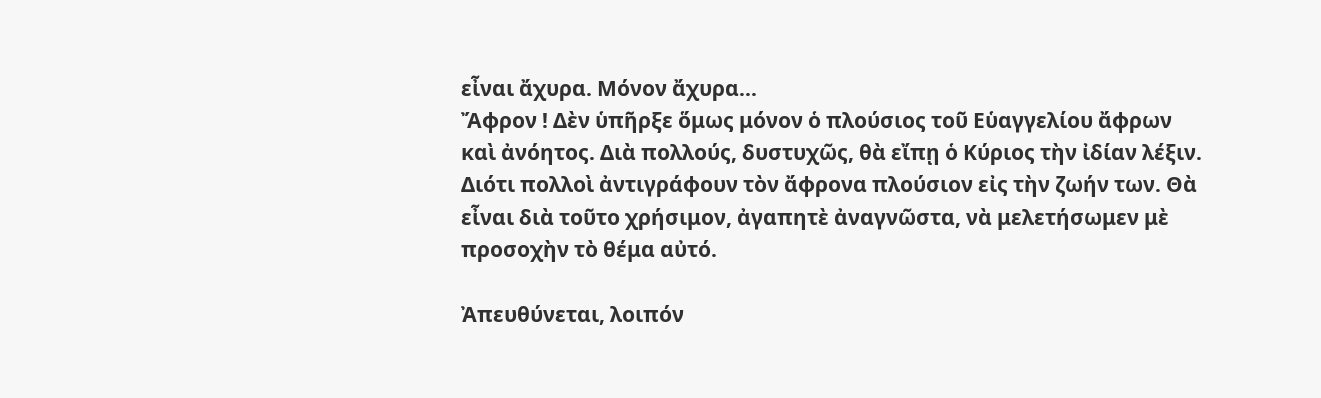εἶναι ἄχυρα. Μόνον ἄχυρα...
Ἄφρον ! Δὲν ὑπῆρξε ὅμως μόνον ὁ πλούσιος τοῦ Εὑαγγελίου ἄφρων καὶ ἀνόητος. Διὰ πολλούς, δυστυχῶς, θὰ εἴπῃ ὁ Κύριος τὴν ἰδίαν λέξιν. Διότι πολλοὶ ἀντιγράφουν τὸν ἄφρονα πλούσιον εἰς τὴν ζωήν των. Θὰ εἶναι διὰ τοῦτο χρήσιμον, ἀγαπητὲ ἀναγνῶστα, νὰ μελετήσωμεν μὲ προσοχὴν τὸ θέμα αὐτό.

Ἀπευθύνεται, λοιπόν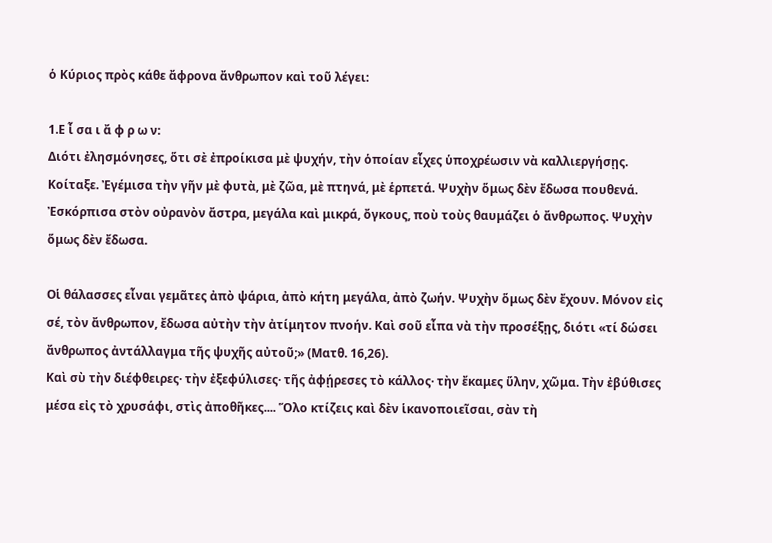ὁ Κύριος πρὸς κάθε ἄφρονα ἄνθρωπον καὶ τοῦ λέγει:

1.Ε ἶ σα ι ἄ φ ρ ω ν:
Διότι ἐλησμόνησες, ὅτι σὲ ἐπροίκισα μὲ ψυχήν, τὴν ὁποίαν εἶχες ὑποχρέωσιν νὰ καλλιεργήσῃς. Κοίταξε. Ἐγέμισα τὴν γῆν μὲ φυτὰ, μὲ ζῶα, μὲ πτηνά, μὲ ἑρπετά. Ψυχὴν ὅμως δὲν ἔδωσα πουθενά. Ἐσκόρπισα στὸν οὐρανὸν ἄστρα, μεγάλα καὶ μικρά, ὄγκους, ποὺ τοὺς θαυμάζει ὁ ἄνθρωπος. Ψυχὴν ὅμως δὲν ἔδωσα.

Οἱ θάλασσες εἶναι γεμᾶτες ἀπὸ ψάρια, ἀπὸ κήτη μεγάλα, ἀπὸ ζωήν. Ψυχὴν ὅμως δὲν ἔχουν. Μόνον εἰς σέ, τὸν ἄνθρωπον, ἔδωσα αὐτὴν τὴν ἀτίμητον πνοήν. Καὶ σοῦ εἶπα νὰ τὴν προσέξῃς, διότι «τί δώσει ἄνθρωπος ἀντάλλαγμα τῆς ψυχῆς αὐτοῦ;» (Ματθ. 16,26).
Καὶ σὺ τὴν διέφθειρες· τὴν ἐξεφύλισες· τῆς ἀφῄρεσες τὸ κάλλος· τὴν ἔκαμες ὕλην, χῶμα. Τὴν ἐβύθισες μέσα εἰς τὸ χρυσάφι, στὶς ἀποθῆκες.... Ὅλο κτίζεις καὶ δὲν ἱκανοποιεῖσαι, σὰν τὴ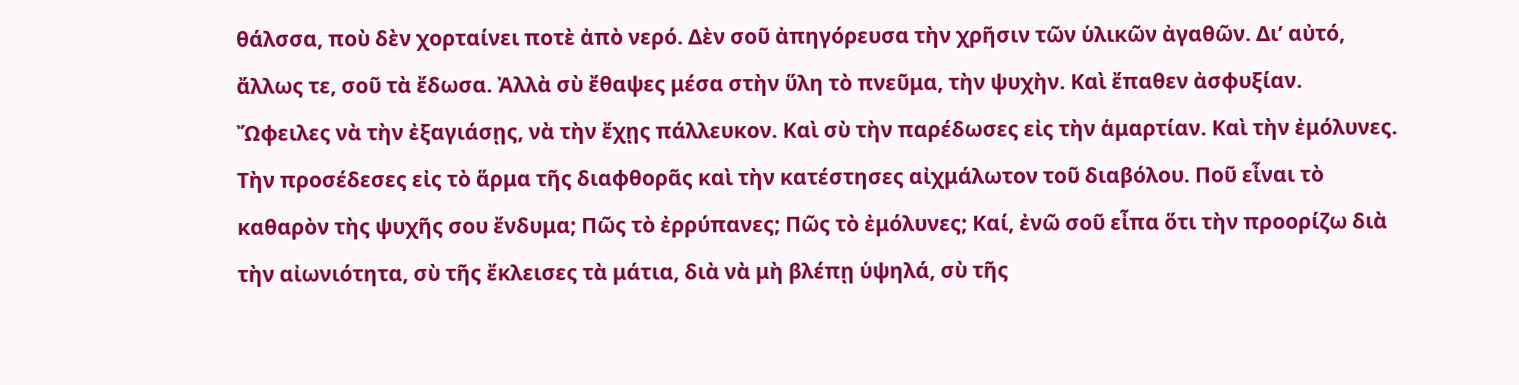θάλσσα, ποὺ δὲν χορταίνει ποτὲ ἀπὸ νερό. Δὲν σοῦ ἀπηγόρευσα τὴν χρῆσιν τῶν ὑλικῶν ἀγαθῶν. Δι’ αὐτό, ἄλλως τε, σοῦ τὰ ἔδωσα. Ἀλλὰ σὺ ἔθαψες μέσα στὴν ὕλη τὸ πνεῦμα, τὴν ψυχὴν. Καὶ ἔπαθεν ἀσφυξίαν.
Ὤφειλες νὰ τὴν ἐξαγιάσῃς, νὰ τὴν ἔχῃς πάλλευκον. Καὶ σὺ τὴν παρέδωσες εἰς τὴν ἁμαρτίαν. Καὶ τὴν ἐμόλυνες. Τὴν προσέδεσες εἰς τὸ ἅρμα τῆς διαφθορᾶς καὶ τὴν κατέστησες αἰχμάλωτον τοῦ διαβόλου. Ποῦ εἶναι τὸ καθαρὸν τὴς ψυχῆς σου ἔνδυμα; Πῶς τὸ ἐρρύπανες; Πῶς τὸ ἐμόλυνες; Καί, ἐνῶ σοῦ εἶπα ὅτι τὴν προορίζω διὰ τὴν αἰωνιότητα, σὺ τῆς ἔκλεισες τὰ μάτια, διὰ νὰ μὴ βλέπῃ ὑψηλά, σὺ τῆς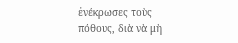ἐνέκρωσες τοὺς πόθους, διὰ νὰ μὴ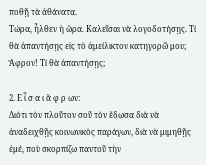ποθῇ τὰ ἀθάνατα.
Τώρα, ἦλθεν ἡ ὥρα. Καλεῖσαι νὰ λογοδοτήσῃς. Τί θὰ ἀπαντήσῃς εἰς τὸ ἀμείλικτον κατηγορῶ μου; Ἄφρον! Τί θὰ ἀπαντήσῃς;

2. Ε ἶ σ α ι ἄ φ ρ ων:
Διότι τὸν πλοῦτον σοῦ τὸν ἔδωσα διὰ νὰ ἀναδειχθῇς κοινωνικὸς παράγων, διὰ νὰ μιμηθῇς ἐμέ, ποὺ σκορπίζω παντοῦ τὴν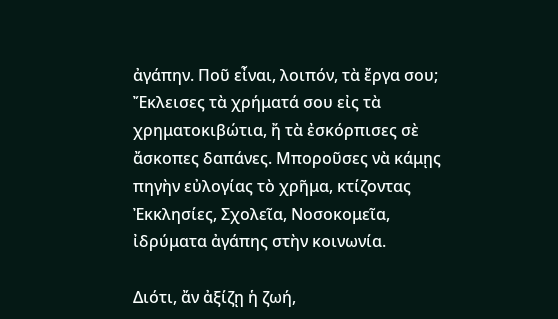ἀγάπην. Ποῦ εἶναι, λοιπόν, τὰ ἔργα σου; Ἔκλεισες τὰ χρήματά σου εἰς τὰ χρηματοκιβώτια, ἤ τὰ ἐσκόρπισες σὲ ἄσκοπες δαπάνες. Μποροῦσες νὰ κάμῃς πηγὴν εὐλογίας τὸ χρῆμα, κτίζοντας Ἐκκλησίες, Σχολεῖα, Νοσοκομεῖα, ἰδρύματα ἀγάπης στὴν κοινωνία.

Διότι, ἄν ἀξίζῃ ἡ ζωή,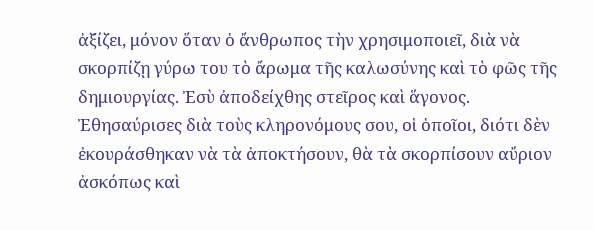ἀξίζει, μόνον ὅταν ὁ ἄνθρωπος τὴν χρησιμοποιεῖ, διὰ νὰ σκορπίζῃ γύρω του τὸ ἄρωμα τῆς καλωσύνης καὶ τὸ φῶς τῆς δημιουργίας. Ἐσὺ ἀποδείχθης στεῖρος καὶ ἅγονος. Ἐθησαύρισες διὰ τοὺς κληρονόμους σου, οἱ ὁποῖοι, διότι δὲν ἐκουράσθηκαν νὰ τὰ ἀποκτήσουν, θὰ τὰ σκορπίσουν αὔριον ἀσκόπως καὶ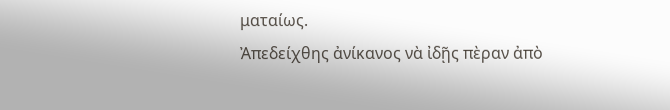ματαίως.
Ἀπεδείχθης ἀνίκανος νὰ ἰδῇς πὲραν ἀπὸ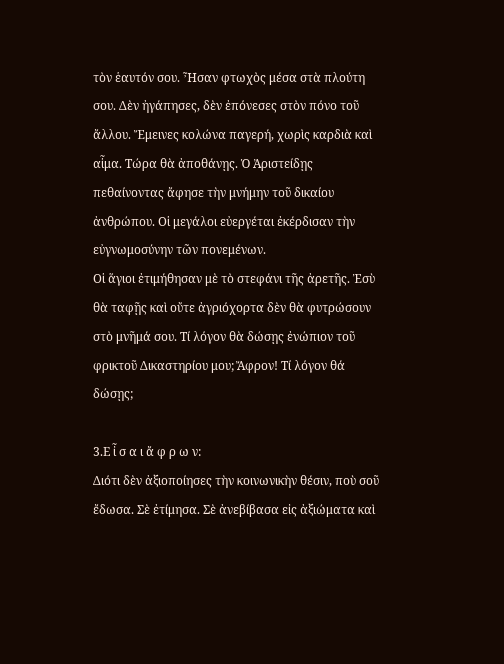τὸν ἑαυτόν σου. Ἦσαν φτωχὸς μέσα στὰ πλούτη σου. Δὲν ἠγάπησες, δὲν ἐπόνεσες στὸν πόνο τοῦ ἄλλου. Ἔμεινες κολώνα παγερή, χωρὶς καρδιὰ καὶ αἷμα. Τώρα θὰ ἀποθάνῃς. Ὁ Ἀριστείδῃς πεθαίνοντας ἄφησε τὴν μνήμην τοῦ δικαίου ἀνθρώπου. Οἱ μεγάλοι εὐεργέται ἐκέρδισαν τὴν εὐγνωμοσύνην τῶν πονεμένων.
Οἱ ἅγιοι ἐτιμήθησαν μὲ τὸ στεφάνι τῆς ἀρετῆς. Ἐσὺ θὰ ταφῇς καὶ οὔτε ἀγριόχορτα δὲν θὰ φυτρώσουν στὸ μνῆμά σου. Τί λόγον θὰ δώσῃς ἐνώπιον τοῦ φρικτοῦ Δικαστηρίου μου; Ἄφρον! Τί λόγον θά δώσῃς;

3.Ε ἶ σ α ι ἄ φ ρ ω ν:
Διότι δὲν ἀξιοποίησες τὴν κοινωνικὴν θέσιν, ποὺ σοῦ ἔδωσα. Σὲ ἐτίμησα. Σὲ ἀνεβίβασα εἰς ἀξιώματα καὶ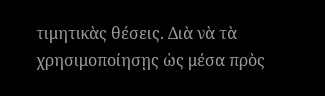τιμητικὰς θέσεις. Διὰ νὰ τὰ χρησιμοποίησῃς ὡς μέσα πρὸς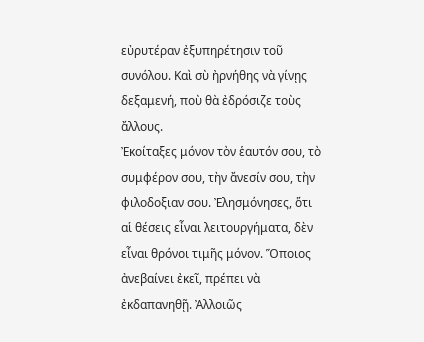εὐρυτέραν ἐξυπηρέτησιν τοῦ συνόλου. Καὶ σὺ ἠρνήθης νὰ γίνῃς δεξαμενή, ποὺ θὰ ἐδρόσιζε τοὺς ἄλλους.
Ἐκοίταξες μόνον τὸν ἑαυτόν σου, τὸ συμφέρον σου, τὴν ἄνεσίν σου, τὴν φιλοδοξιαν σου. Ἐλησμόνησες, ὅτι αἱ θέσεις εἶναι λειτουργήματα, δὲν εἶναι θρόνοι τιμῆς μόνον. Ὅποιος ἀνεβαίνει ἐκεῖ, πρέπει νὰ ἐκδαπανηθῇ. Ἀλλοιῶς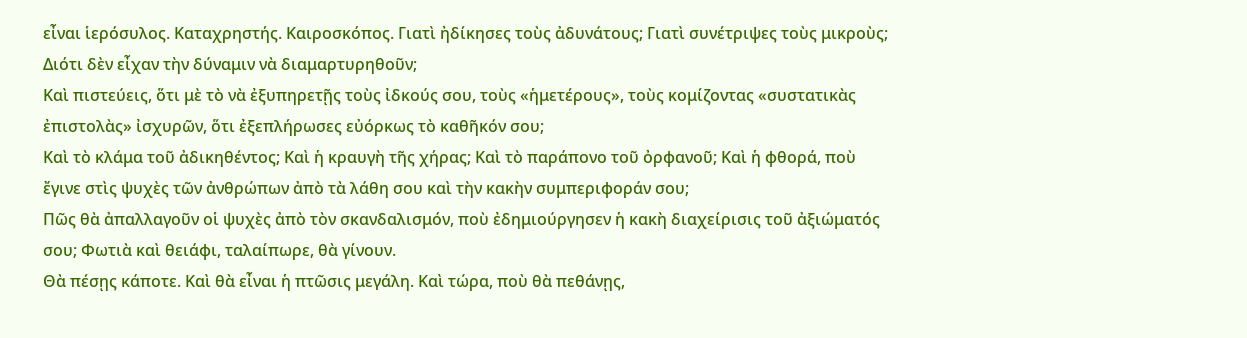εἶναι ἱερόσυλος. Καταχρηστής. Καιροσκόπος. Γιατὶ ἠδίκησες τοὺς ἀδυνάτους; Γιατὶ συνέτριψες τοὺς μικροὺς; Διότι δὲν εἶχαν τὴν δύναμιν νὰ διαμαρτυρηθοῦν;
Καὶ πιστεύεις, ὅτι μὲ τὸ νὰ ἐξυπηρετῇς τοὺς ἰδκούς σου, τοὺς «ἡμετέρους», τοὺς κομίζοντας «συστατικὰς ἐπιστολὰς» ἰσχυρῶν, ὅτι ἐξεπλήρωσες εὐόρκως τὸ καθῆκόν σου;
Καὶ τὸ κλάμα τοῦ ἀδικηθέντος; Καὶ ἡ κραυγὴ τῆς χήρας; Καὶ τὸ παράπονο τοῦ ὀρφανοῦ; Καὶ ἡ φθορά, ποὺ ἔγινε στὶς ψυχὲς τῶν ἀνθρώπων ἀπὸ τὰ λάθη σου καὶ τὴν κακὴν συμπεριφοράν σου;
Πῶς θὰ ἀπαλλαγοῦν οἱ ψυχὲς ἀπὸ τὸν σκανδαλισμόν, ποὺ ἐδημιούργησεν ἡ κακὴ διαχείρισις τοῦ ἀξιώματός σου; Φωτιὰ καὶ θειάφι, ταλαίπωρε, θὰ γίνουν.
Θὰ πέσῃς κάποτε. Καὶ θὰ εἶναι ἡ πτῶσις μεγάλη. Καὶ τώρα, ποὺ θὰ πεθάνῃς,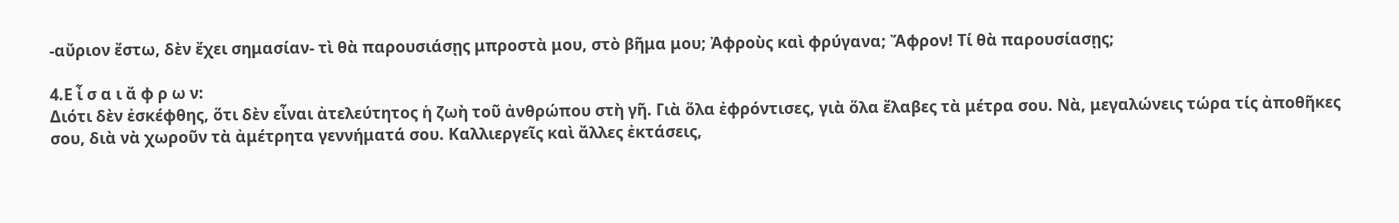-αὔριον ἔστω, δὲν ἔχει σημασίαν- τὶ θὰ παρουσιάσῃς μπροστὰ μου, στὸ βῆμα μου; Ἀφροὺς καὶ φρύγανα; Ἄφρον! Τί θὰ παρουσίασῃς;

4.Ε ἶ σ α ι ἄ φ ρ ω ν:
Διότι δὲν ἐσκέφθης, ὅτι δὲν εἶναι ἀτελεύτητος ἡ ζωὴ τοῦ ἀνθρώπου στὴ γῆ. Γιὰ ὅλα ἐφρόντισες, γιὰ ὅλα ἔλαβες τὰ μέτρα σου. Νὰ, μεγαλώνεις τώρα τίς ἀποθῆκες σου, διὰ νὰ χωροῦν τὰ ἀμέτρητα γεννήματά σου. Καλλιεργεῖς καὶ ἄλλες ἐκτάσεις,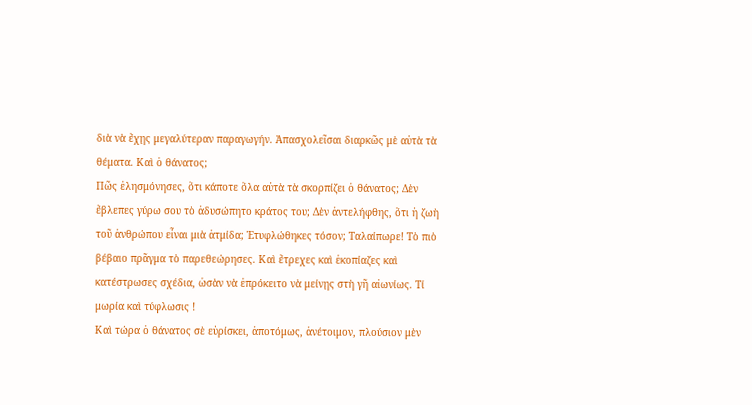διὰ νὰ ἔχῃς μεγαλύτεραν παραγωγήν. Ἀπασχολεῖσαι διαρκῶς μὲ αὐτὰ τὰ θέματα. Καὶ ὁ θάνατος;
Πῶς ἐλησμόνησες, ὅτι κάποτε ὅλα αὐτὰ τὰ σκορπίζει ὁ θάνατος; Δὲν ἔβλεπες γύρω σου τὸ ἀδυσώπητο κράτος του; Δὲν ἀντελήφθης, ὅτι ἡ ζωὴ τοῦ ἀνθρώπου εἶναι μιὰ ἀτμίδα; Ἐτυφλώθηκες τόσον; Ταλαίπωρε! Τὸ πιὸ βέβαιο πρᾶγμα τὸ παρεθεώρησες. Καὶ ἔτρεχες καὶ ἐκοπίαζες καὶ κατέστρωσες σχέδια, ὡσὰν νὰ ἐπρόκειτο νὰ μείνῃς στὴ γῆ αἰωνίως. Τί μωρία καὶ τύφλωσις !
Καὶ τώρα ὁ θάνατος σὲ εὑρίσκει, ἀποτόμως, ἀνέτοιμον, πλούσιον μὲν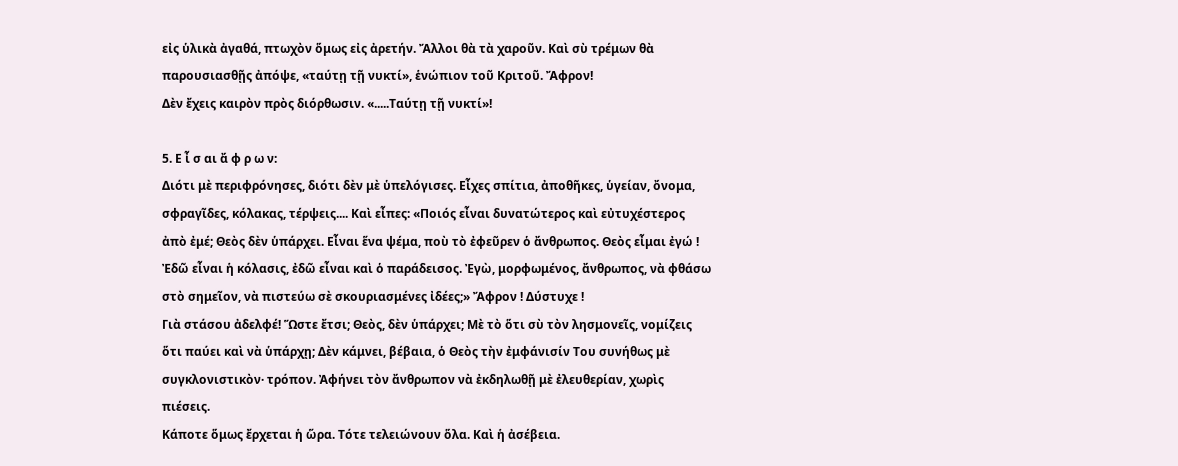εἰς ὑλικὰ ἀγαθά, πτωχὸν ὅμως εἰς ἀρετήν. Ἄλλοι θὰ τὰ χαροῦν. Καὶ σὺ τρέμων θὰ παρουσιασθῇς ἀπόψε, «ταύτῃ τῇ νυκτί», ἑνώπιον τοῦ Κριτοῦ. Ἄφρον!
Δὲν ἔχεις καιρὸν πρὸς διόρθωσιν. «.....Ταύτῃ τῇ νυκτί»!

5. Ε ἶ σ αι ἄ φ ρ ω ν:
Διότι μὲ περιφρόνησες, διότι δὲν μὲ ὑπελόγισες. Εἶχες σπίτια, ἀποθῆκες, ὑγείαν, ὄνομα, σφραγῖδες, κόλακας, τέρψεις.... Καὶ εἶπες: «Ποιός εἶναι δυνατώτερος καὶ εὐτυχέστερος ἀπὸ ἐμέ; Θεὸς δὲν ὑπάρχει. Εἶναι ἕνα ψέμα, ποὺ τὸ ἐφεῦρεν ὁ ἄνθρωπος. Θεὸς εἶμαι ἐγώ ! Ἐδῶ εἶναι ἡ κόλασις, ἐδῶ εἶναι καὶ ὁ παράδεισος. Ἐγὼ, μορφωμένος, ἄνθρωπος, νὰ φθάσω στὸ σημεῖον, νὰ πιστεύω σὲ σκουριασμένες ἰδέες;» Ἄφρον ! Δύστυχε !
Γιὰ στάσου ἀδελφέ! Ὥστε ἔτσι; Θεὸς, δὲν ὑπάρχει; Μὲ τὸ ὅτι σὺ τὸν λησμονεῖς, νομίζεις ὅτι παύει καὶ νὰ ὑπάρχῃ; Δὲν κάμνει, βέβαια, ὁ Θεὸς τὴν ἐμφάνισίν Του συνήθως μὲ συγκλονιστικὸν· τρόπον. Ἀφήνει τὸν ἄνθρωπον νὰ ἐκδηλωθῇ μὲ ἐλευθερίαν, χωρὶς πιέσεις.
Κάποτε ὅμως ἔρχεται ἡ ὥρα. Τότε τελειώνουν ὅλα. Καὶ ἡ ἀσέβεια.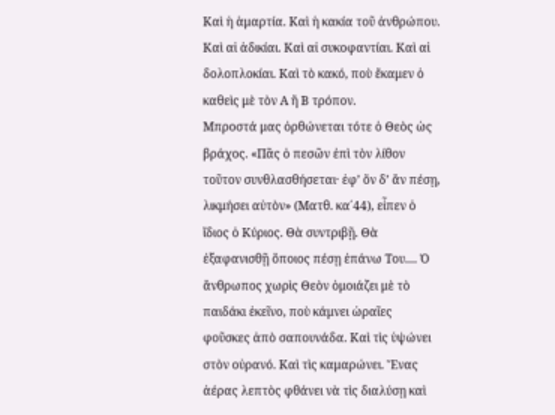Καὶ ἡ ἁμαρτία. Καὶ ἡ κακία τοῦ ἀνθρώπου. Καὶ αἱ ἀδικίαι. Καὶ αἰ συκοφαντίαι. Καὶ αἱ δολοπλοκίαι. Καὶ τὸ κακό, ποὺ ἔκαμεν ὁ καθεὶς μὲ τὸν Α ἤ Β τρόπον.
Μπροστά μας ὀρθώνεται τότε ὁ Θεὸς ὡς βράχος. «Πᾶς ὁ πεσῶν ἐπὶ τὸν λίθον τοῦτον συνθλασθήσεται· ἐφ’ ὅν δ’ ἄν πέσῃ, λικμήσει αὐτὸν» (Ματθ. κα΄44), εἶπεν ὁ ἴδιος ὁ Κύριος. Θὰ συντριβῇ. Θὰ ἐξαφανισθῇ ὅποιος πέσῃ ἐπάνω Του.... Ὁ ἄνθρωπος χωρὶς Θεὸν ὁμοιάζει μὲ τὸ παιδάκι ἐκεῖνο, ποὺ κάμνει ὡραῖες φοῦσκες ἀπὸ σαπουνάδα. Καὶ τὶς ὑψώνει στὸν οὐρανό. Καὶ τὶς καμαρώνει. Ἕνας ἀέρας λεπτὸς φθάνει νὰ τὶς διαλύσῃ καὶ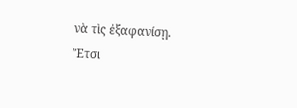νὰ τὶς ἐξαφανίσῃ.
Ἔτσι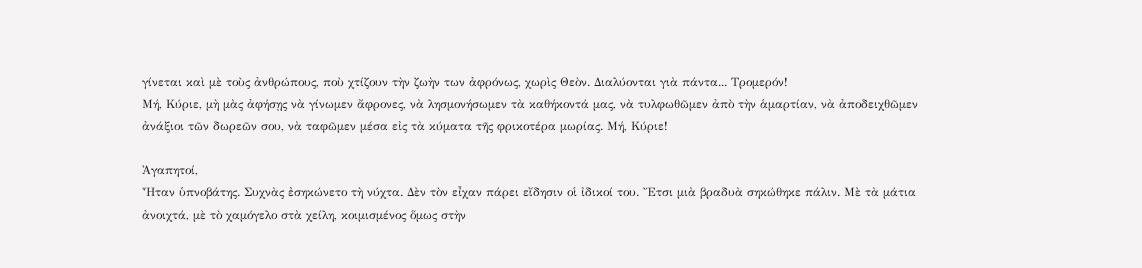γίνεται καὶ μὲ τοὺς ἀνθρώπους, ποὺ χτίζουν τὴν ζωὴν των ἀφρόνως, χωρὶς Θεὸν. Διαλύονται γιὰ πάντα... Τρομερόν!
Μή, Κύριε, μὴ μὰς ἀφήσῃς νὰ γίνωμεν ἄφρονες, νὰ λησμονήσωμεν τὰ καθήκοντά μας, νὰ τυλφωθῶμεν ἀπὸ τὴν ἁμαρτίαν, νὰ ἀποδειχθῶμεν ἀνάξιοι τῶν δωρεῶν σου, νὰ ταφῶμεν μέσα εἰς τὰ κύματα τῆς φρικοτέρα μωρίας. Μή, Κύριε!

Ἀγαπητοί,
Ἦταν ὑπνοβάτης. Συχνὰς ἐσηκώνετο τὴ νύχτα. Δὲν τὸν εἶχαν πάρει εἴδησιν οἱ ἰδικοί του. Ἔτσι μιὰ βραδυὰ σηκώθηκε πάλιν. Μὲ τὰ μάτια ἀνοιχτά, μὲ τὸ χαμόγελο στὰ χείλη, κοιμισμένος ὅμως στὴν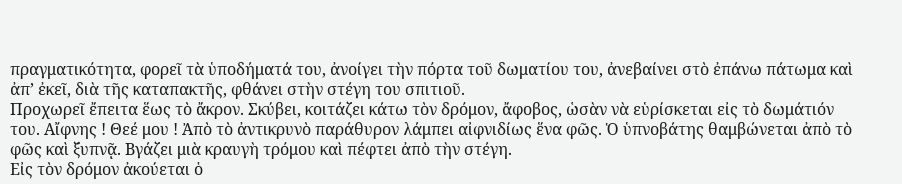πραγματικότητα, φορεῖ τὰ ὑποδήματά του, ἀνοίγει τὴν πόρτα τοῦ δωματίου του, ἀνεβαίνει στὸ ἐπάνω πάτωμα καὶ ἀπ’ ἐκεῖ, διὰ τῆς καταπακτῆς, φθάνει στὴν στέγη του σπιτιοῦ.
Προχωρεῖ ἔπειτα ἕως τὸ ἄκρον. Σκύβει, κοιτάζει κάτω τὸν δρόμον, ἄφοβος, ὡσὰν νὰ εὑρίσκεται εἰς τὸ δωμάτιόν του. Αἴφνης ! Θεέ μου ! Ἀπὸ τὸ ἀντικρυνὸ παράθυρον λάμπει αἰφνιδίως ἕνα φῶς. Ὁ ὑπνοβάτης θαμβώνεται ἀπὸ τὸ φῶς καὶ ξυπνᾷ. Βγάζει μιὰ κραυγὴ τρόμου καὶ πέφτει ἀπὸ τὴν στέγη.
Εἰς τὸν δρόμον ἀκούεται ὁ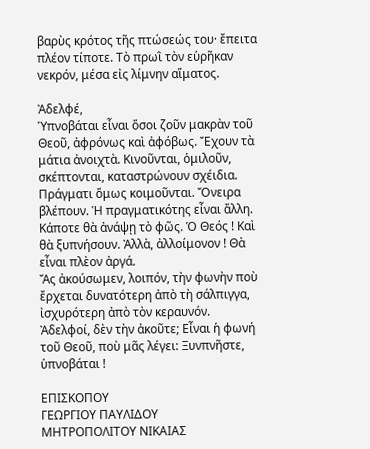βαρὺς κρότος τῆς πτώσεώς του· ἔπειτα πλέον τίποτε. Τὸ πρωῒ τὸν εὑρῆκαν νεκρόν, μέσα εἰς λίμνην αἵματος.

Ἀδελφέ,
Ὑπνοβάται εἶναι ὅσοι ζοῦν μακρὰν τοῦ Θεοῦ, ἀφρόνως καὶ ἀφόβως. Ἔχουν τὰ μάτια ἀνοιχτὰ. Κινοῦνται, ὁμιλοῦν, σκέπτονται, καταστρώνουν σχέιδια. Πράγματι ὅμως κοιμοῦνται. Ὄνειρα βλέπουν. Ἡ πραγματικότης εἶναι ἄλλη. Κάποτε θὰ ἀνάψῃ τὸ φῶς. Ὁ Θεός ! Καὶ θὰ ξυπνήσουν. Ἀλλὰ, ἀλλοίμονον ! Θὰ εἶναι πλὲον ἀργά.
Ἄς ἀκούσωμεν, λοιπόν, τὴν φωνὴν ποὺ ἔρχεται δυνατότερη ἀπὸ τὴ σάλπιγγα, ἰσχυρότερη ἀπὸ τὸν κεραυνόν.
Ἀδελφοί, δὲν τὴν ἀκοῦτε; Εἶναι ἡ φωνή τοῦ Θεοῦ, ποὺ μᾶς λέγει: Ξυνπνῆστε, ὑπνοβάται !

ΕΠΙΣΚΟΠΟΥ
ΓΕΩΡΓΙΟΥ ΠΑΥΛΙΔΟΥ
ΜΗΤΡΟΠΟΛΙΤΟΥ ΝΙΚΑΙΑΣ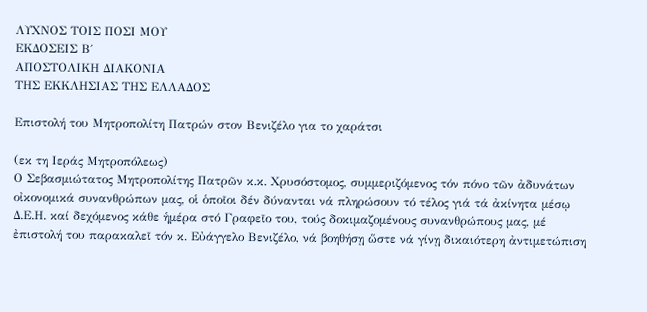ΛΥΧΝΟΣ ΤΟΙΣ ΠΟΣΙ ΜΟΥ
ΕΚΔΟΣΕΙΣ Β΄
ΑΠΟΣΤΟΛΙΚΗ ΔΙΑΚΟΝΙΑ
ΤΗΣ ΕΚΚΛΗΣΙΑΣ ΤΗΣ ΕΛΛΑΔΟΣ

Επιστολή του Μητροπολίτη Πατρών στον Βενιζέλο για το χαράτσι

(εκ τη Ιεράς Μητροπόλεως)
Ο Σεβασμιώτατος Μητροπολίτης Πατρῶν κ.κ. Χρυσόστομος, συμμεριζόμενος τόν πόνο τῶν ἀδυνάτων οἰκονομικά συνανθρώπων μας, οἱ ὁποῖοι δέν δύνανται νά πληρώσουν τό τέλος γιά τά ἀκίνητα μέσῳ Δ.Ε.Η. καί δεχόμενος κάθε ἡμέρα στό Γραφεῖο του, τούς δοκιμαζομένους συνανθρώπους μας, μέ ἐπιστολή του παρακαλεῖ τόν κ. Εὐάγγελο Βενιζέλο, νά βοηθήσῃ ὥστε νά γίνῃ δικαιότερη ἀντιμετώπιση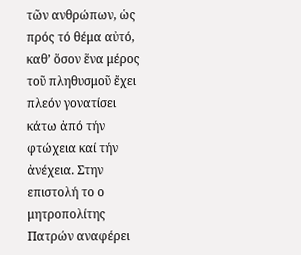τῶν ανθρώπων, ὡς πρός τό θέμα αὐτό, καθ’ ὅσον ἕνα μέρος τοῦ πληθυσμοῦ ἔχει πλεόν γονατίσει κάτω ἀπό τήν φτώχεια καί τήν ἀνέχεια. Στην επιστολή το ο μητροπολίτης Πατρών αναφέρει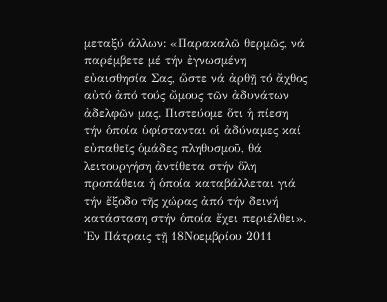μεταξύ άλλων: «Παρακαλῶ θερμῶς, νά παρέμβετε μέ τήν ἐγνωσμένη εὐαισθησία Σας, ὥστε νά ἀρθῇ τό ἄχθος αὐτό ἀπό τούς ὤμους τῶν ἀδυνάτων ἀδελφῶν μας. Πιστεύομε ὅτι ἡ πίεση τήν ὁποία ὑφίστανται οἱ ἀδύναμες καί εὐπαθεῖς ὁμάδες πληθυσμοῦ, θά λειτουργήση ἀντίθετα στήν ὅλη προπάθεια ἡ ὁποία καταβάλλεται γιά τήν ἔξοδο τῆς χώρας ἀπό τήν δεινή κατάσταση στήν ὁποία ἔχει περιέλθει».
Ἐν Πάτραις τῇ 18Νοεμβρίου 2011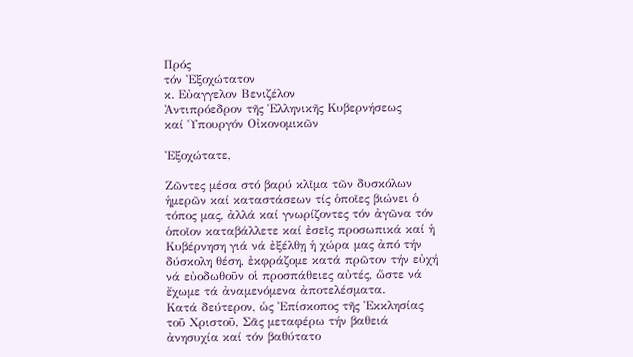Πρός
τόν Ἐξοχώτατον
κ. Εὐαγγελον Βενιζέλον
Ἀντιπρόεδρον τῆς Ἑλληνικῆς Κυβερνήσεως
καί Ὑπουργόν Οἰκονομικῶν

Ἐξοχώτατε,

Ζῶντες μέσα στό βαρύ κλῖμα τῶν δυσκόλων ἡμερῶν καί καταστάσεων τίς ὁποῖες βιώνει ὁ τόπος μας, ἀλλά καί γνωρίζοντες τόν ἀγῶνα τόν ὁποῖον καταβάλλετε καί ἐσεῖς προσωπικά καί ἡ Κυβέρνηση γιά νά ἐξέλθῃ ἡ χώρα μας ἀπό τήν δύσκολη θέση, ἐκφράζομε κατά πρῶτον τήν εὐχή νά εὐοδωθοῦν οἱ προσπάθειες αὐτές, ὥστε νά ἔχωμε τά ἀναμενόμενα ἀποτελέσματα.
Κατά δεύτερον, ὡς Ἐπίσκοπος τῆς Ἐκκλησίας τοῦ Χριστοῦ, Σᾶς μεταφέρω τήν βαθειά ἀνησυχία καί τόν βαθύτατο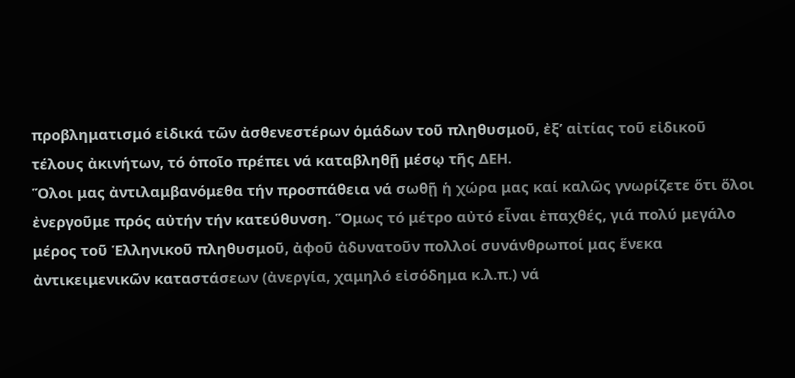προβληματισμό εἰδικά τῶν ἀσθενεστέρων ὁμάδων τοῦ πληθυσμοῦ, ἐξ’ αἰτίας τοῦ εἰδικοῦ τέλους ἀκινήτων, τό ὁποῖο πρέπει νά καταβληθῇ μέσῳ τῆς ΔΕΗ.
Ὅλοι μας ἀντιλαμβανόμεθα τήν προσπάθεια νά σωθῇ ἡ χώρα μας καί καλῶς γνωρίζετε ὅτι ὅλοι ἐνεργοῦμε πρός αὐτήν τήν κατεύθυνση. Ὅμως τό μέτρο αὐτό εἶναι ἐπαχθές, γιά πολύ μεγάλο μέρος τοῦ Ἑλληνικοῦ πληθυσμοῦ, ἀφοῦ ἀδυνατοῦν πολλοί συνάνθρωποί μας ἕνεκα ἀντικειμενικῶν καταστάσεων (ἀνεργία, χαμηλό εἰσόδημα κ.λ.π.) νά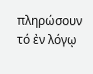πληρώσουν τό ἐν λόγῳ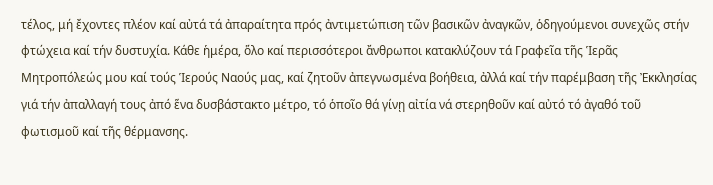τέλος, μή ἔχοντες πλέον καί αὐτά τά ἀπαραίτητα πρός ἀντιμετώπιση τῶν βασικῶν ἀναγκῶν, ὁδηγούμενοι συνεχῶς στήν φτώχεια καί τήν δυστυχία. Κάθε ἡμέρα, ὅλο καί περισσότεροι ἄνθρωποι κατακλύζουν τά Γραφεῖα τῆς Ἱερᾶς Μητροπόλεώς μου καί τούς Ἱερούς Ναούς μας, καί ζητοῦν ἀπεγνωσμένα βοήθεια, ἀλλά καί τήν παρέμβαση τῆς Ἐκκλησίας γιά τήν ἀπαλλαγή τους ἀπό ἕνα δυσβάστακτο μέτρο, τό ὁποῖο θά γίνῃ αἰτία νά στερηθοῦν καί αὐτό τό ἀγαθό τοῦ φωτισμοῦ καί τῆς θέρμανσης.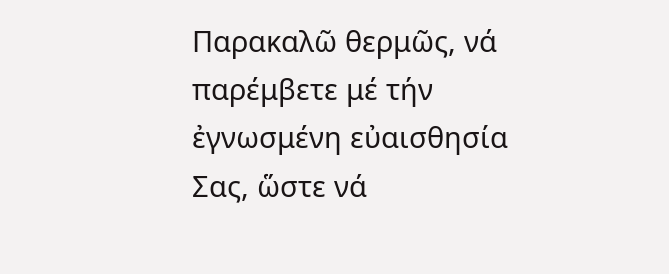Παρακαλῶ θερμῶς, νά παρέμβετε μέ τήν ἐγνωσμένη εὐαισθησία Σας, ὥστε νά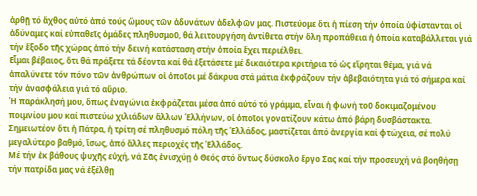ἀρθῇ τό ἄχθος αὐτό ἀπό τούς ὤμους τῶν ἀδυνάτων ἀδελφῶν μας. Πιστεύομε ὅτι ἡ πίεση τήν ὁποία ὑφίστανται οἱ ἀδύναμες καί εὐπαθεῖς ὁμάδες πληθυσμοῦ, θά λειτουργήση ἀντίθετα στήν ὅλη προπάθεια ἡ ὁποία καταβάλλεται γιά τήν ἔξοδο τῆς χώρας ἀπό τήν δεινή κατάσταση στήν ὁποία ἔχει περιέλθει.
Εἶμαι βέβαιος, ὅτι θά πράξετε τά δέοντα καί θά ἐξετάσετε μέ δικαιότερα κριτήρια τό ὡς εἴρηται θέμα, γιά νά ἁπαλύνετε τόν πόνο τῶν ἀνθρώπων οἱ ὁποῖοι μέ δάκρυα στά μάτια ἐκφράζουν τήν ἀβεβαιότητα γιά τό σήμερα καί τήν ἀνασφάλεια γιά τό αὔριο.
Ἡ παράκλησή μου, ὅπως ἐναγώνια ἐκφράζεται μέσα ἀπό αὐτό τό γράμμα, εἶναι ἡ φωνή τοῦ δοκιμαζομένου ποιμνίου μου καί πιστεύω χιλιάδων ἄλλων Ἑλλήνων, οἱ ὁποῖοι γονατίζουν κάτω ἀπό βάρη δυσβάστακτα. Σημειωτέον ὅτι ἡ Πάτρα, ἡ τρίτη σέ πληθυσμό πόλη τῆς Ἑλλάδος, μαστίζεται ἀπό ἀνεργία καί φτώχεια, σέ πολύ μεγαλύτερο βαθμό, ἴσως, ἀπό ἄλλες περιοχές τῆς Ἑλλάδος.
Μέ τήν ἐκ βάθους ψυχῆς εὐχή, νά Σᾶς ἐνισχύῃ ὁ Θεός στό ὄντως δύσκολο ἔργο Σας καί τήν προσευχή νά βοηθήσῃ τήν πατρίδα μας νά ἐξέλθῃ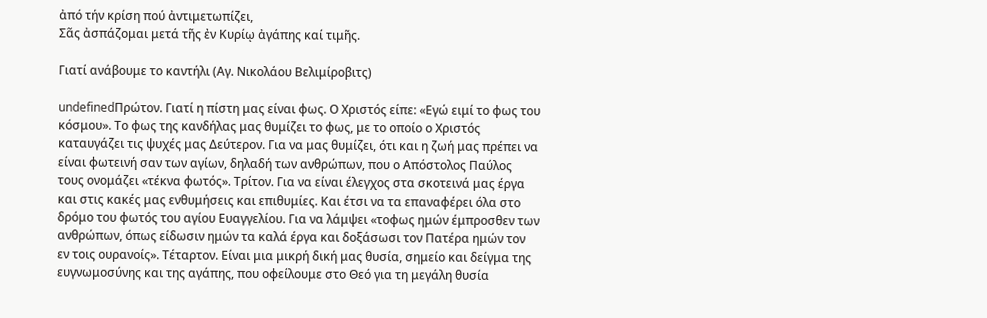ἀπό τήν κρίση πού ἀντιμετωπίζει,
Σᾶς ἀσπάζομαι μετά τῆς ἐν Κυρίῳ ἀγάπης καί τιμῆς.

Γιατί ανάβουμε το καντήλι (Αγ. Νικολάου Βελιμίροβιτς)

undefinedΠρώτον. Γιατί η πίστη μας είναι φως. Ο Χριστός είπε: «Εγώ ειμί το φως του κόσμου». Το φως της κανδήλας μας θυμίζει το φως, με το οποίο ο Χριστός καταυγάζει τις ψυχές μας Δεύτερον. Για να μας θυμίζει, ότι και η ζωή μας πρέπει να είναι φωτεινή σαν των αγίων, δηλαδή των ανθρώπων, που ο Απόστολος Παύλος τους ονομάζει «τέκνα φωτός». Τρίτον. Για να είναι έλεγχος στα σκοτεινά μας έργα και στις κακές μας ενθυμήσεις και επιθυμίες. Και έτσι να τα επαναφέρει όλα στο δρόμο του φωτός του αγίου Ευαγγελίου. Για να λάμψει «τοφως ημών έμπροσθεν των ανθρώπων, όπως είδωσιν ημών τα καλά έργα και δοξάσωσι τον Πατέρα ημών τον εν τοις ουρανοίς». Τέταρτον. Είναι μια μικρή δική μας θυσία, σημείο και δείγμα της ευγνωμοσύνης και της αγάπης, που οφείλουμε στο Θεό για τη μεγάλη θυσία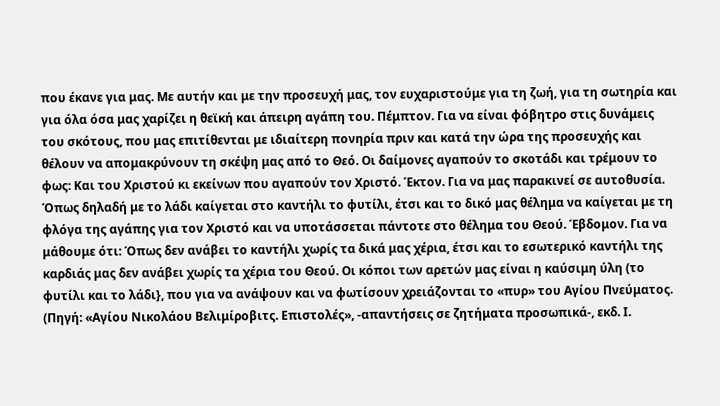που έκανε για μας. Με αυτήν και με την προσευχή μας, τον ευχαριστούμε για τη ζωή, για τη σωτηρία και για όλα όσα μας χαρίζει η θεϊκή και άπειρη αγάπη του. Πέμπτον. Για να είναι φόβητρο στις δυνάμεις του σκότους, που μας επιτίθενται με ιδιαίτερη πονηρία πριν και κατά την ώρα της προσευχής και θέλουν να απομακρύνουν τη σκέψη μας από το Θεό. Οι δαίμονες αγαπούν το σκοτάδι και τρέμουν το φως: Και του Χριστού κι εκείνων που αγαπούν τον Χριστό. Έκτον. Για να μας παρακινεί σε αυτοθυσία. Όπως δηλαδή με το λάδι καίγεται στο καντήλι το φυτίλι, έτσι και το δικό μας θέλημα να καίγεται με τη φλόγα της αγάπης για τον Χριστό και να υποτάσσεται πάντοτε στο θέλημα του Θεού. Έβδομον. Για να μάθουμε ότι: Όπως δεν ανάβει το καντήλι χωρίς τα δικά μας χέρια, έτσι και το εσωτερικό καντήλι της καρδιάς μας δεν ανάβει χωρίς τα χέρια του Θεού. Οι κόποι των αρετών μας είναι η καύσιμη ύλη (το φυτίλι και το λάδι}, που για να ανάψουν και να φωτίσουν χρειάζονται το «πυρ» του Αγίου Πνεύματος. (Πηγή: «Αγίου Νικολάου Βελιμίροβιτς. Επιστολές», -απαντήσεις σε ζητήματα προσωπικά-, εκδ. Ι.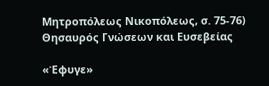Μητροπόλεως Νικοπόλεως, σ. 75-76) Θησαυρός Γνώσεων και Ευσεβείας

«Έφυγε»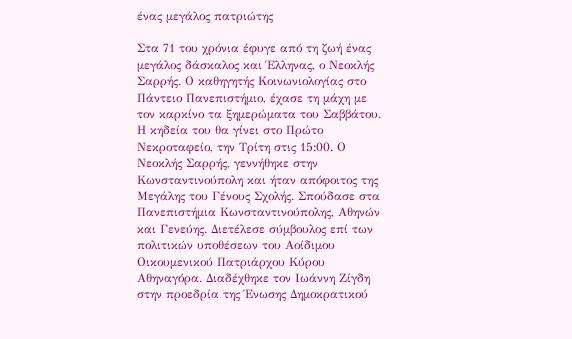ένας μεγάλος πατριώτης

Στα 71 του χρόνια έφυγε από τη ζωή ένας μεγάλος δάσκαλος και Έλληνας, ο Νεοκλής Σαρρής. Ο καθηγητής Κοινωνιολογίας στο Πάντειο Πανεπιστήμιο, έχασε τη μάχη με τον καρκίνο τα ξημερώματα του Σαββάτου. Η κηδεία του θα γίνει στο Πρώτο Νεκροταφείο, την Τρίτη στις 15:00. Ο Νεοκλής Σαρρής, γεννήθηκε στην Κωνσταντινούπολη και ήταν απόφοιτος της Μεγάλης του Γένους Σχολής. Σπούδασε στα Πανεπιστήμια Κωνσταντινούπολης, Αθηνών και Γενεύης. Διετέλεσε σύμβουλος επί των πολιτικών υποθέσεων του Αοίδιμου Οικουμενικού Πατριάρχου Κύρου Αθηναγόρα. Διαδέχθηκε τον Ιωάννη Ζίγδη στην προεδρία της Ένωσης Δημοκρατικού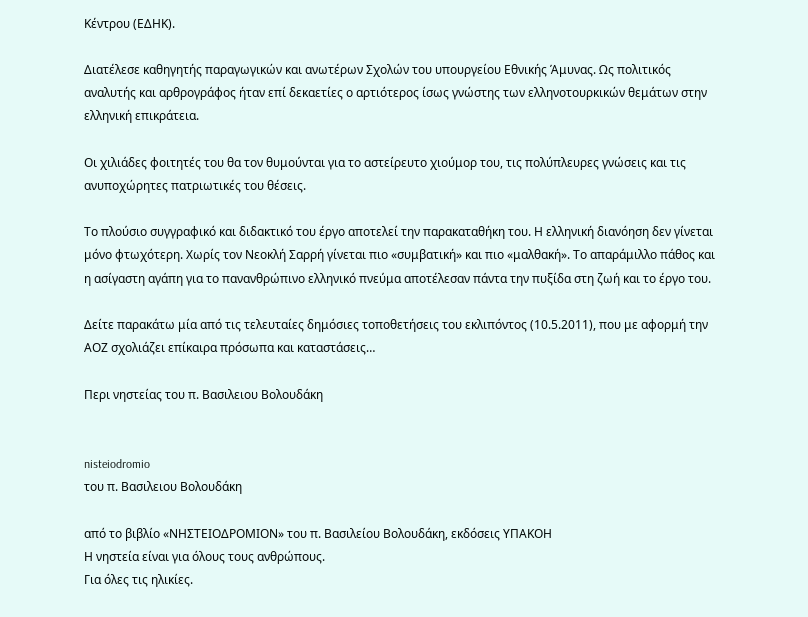Κέντρου (ΕΔΗΚ).

Διατέλεσε καθηγητής παραγωγικών και ανωτέρων Σχολών του υπουργείου Εθνικής Άμυνας. Ως πολιτικός αναλυτής και αρθρογράφος ήταν επί δεκαετίες ο αρτιότερος ίσως γνώστης των ελληνοτουρκικών θεμάτων στην ελληνική επικράτεια.

Οι χιλιάδες φοιτητές του θα τον θυμούνται για το αστείρευτο χιούμορ του, τις πολύπλευρες γνώσεις και τις ανυποχώρητες πατριωτικές του θέσεις.

Το πλούσιο συγγραφικό και διδακτικό του έργο αποτελεί την παρακαταθήκη του. Η ελληνική διανόηση δεν γίνεται μόνο φτωχότερη. Χωρίς τον Νεοκλή Σαρρή γίνεται πιο «συμβατική» και πιο «μαλθακή». Το απαράμιλλο πάθος και η ασίγαστη αγάπη για το πανανθρώπινο ελληνικό πνεύμα αποτέλεσαν πάντα την πυξίδα στη ζωή και το έργο του.

Δείτε παρακάτω μία από τις τελευταίες δημόσιες τοποθετήσεις του εκλιπόντος (10.5.2011), που με αφορμή την ΑΟΖ σχολιάζει επίκαιρα πρόσωπα και καταστάσεις…

Περι νηστείας του π. Βασιλειου Βολουδάκη


nisteiodromio
του π. Βασιλειου Βολουδάκη

από το βιβλίο «ΝΗΣΤΕΙΟΔΡΟΜΙΟΝ» του π. Βασιλείου Βολουδάκη, εκδόσεις ΥΠΑΚΟΗ
Η νηστεία είναι για όλους τους ανθρώπους.
Για όλες τις ηλικίες.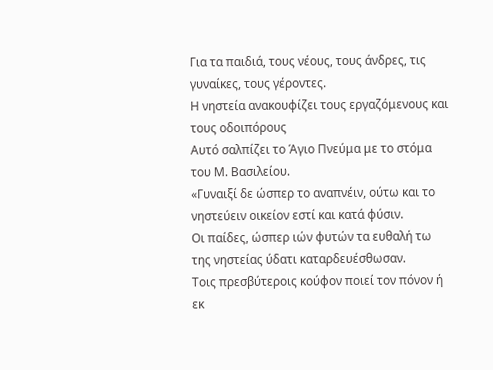Για τα παιδιά, τους νέους, τους άνδρες, τις γυναίκες, τους γέροντες.
Η νηστεία ανακουφίζει τους εργαζόμενους και τους οδοιπόρους
Αυτό σαλπίζει το Άγιο Πνεύμα με το στόμα του Μ. Βασιλείου.
«Γυναιξί δε ώσπερ το αναπνέιν, ούτω και το νηστεύειν οικείον εστί και κατά φύσιν.
Οι παίδες, ώσπερ ιών φυτών τα ευθαλή τω της νηστείας ύδατι καταρδευέσθωσαν.
Τοις πρεσβύτεροις κούφον ποιεί τον πόνον ή εκ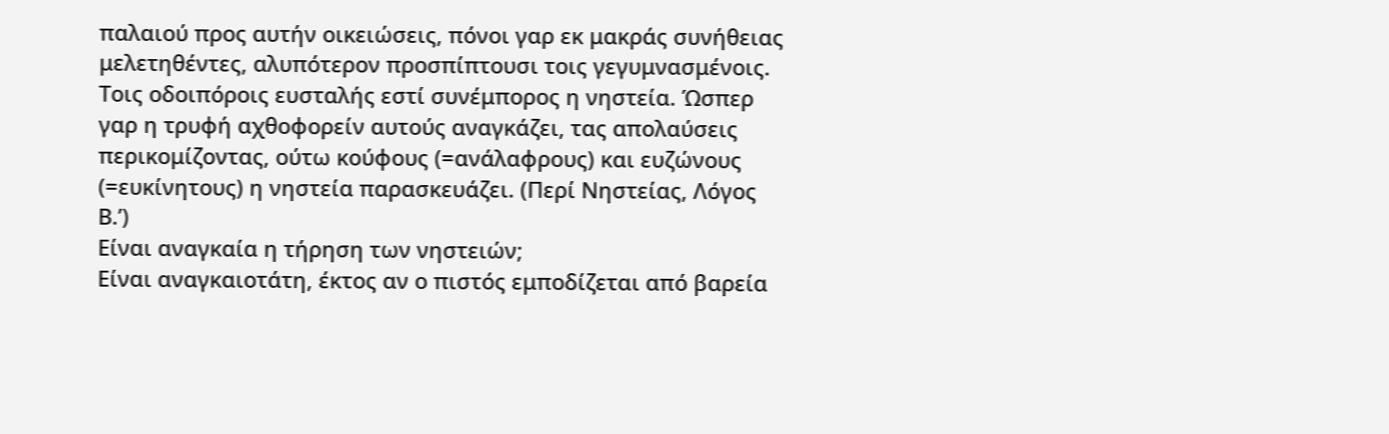παλαιού προς αυτήν οικειώσεις, πόνοι γαρ εκ μακράς συνήθειας μελετηθέντες, αλυπότερον προσπίπτουσι τοις γεγυμνασμένοις.
Τοις οδοιπόροις ευσταλής εστί συνέμπορος η νηστεία. Ώσπερ γαρ η τρυφή αχθοφορείν αυτούς αναγκάζει, τας απολαύσεις περικομίζοντας, ούτω κούφους (=ανάλαφρους) και ευζώνους (=ευκίνητους) η νηστεία παρασκευάζει. (Περί Νηστείας, Λόγος Β.’)
Είναι αναγκαία η τήρηση των νηστειών;
Είναι αναγκαιοτάτη, έκτος αν ο πιστός εμποδίζεται από βαρεία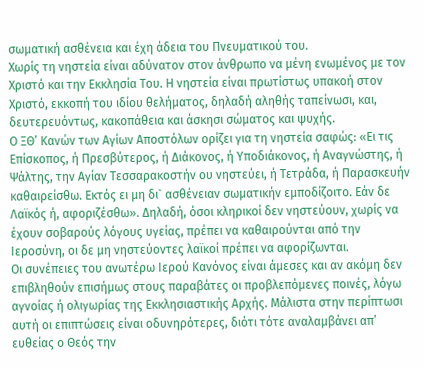σωματική ασθένεια και έχη άδεια του Πνευματικού του.
Χωρίς τη νηστεία είναι αδύνατον στον άνθρωπο να μένη ενωμένος με τον Χριστό και την Εκκλησία Του. Η νηστεία είναι πρωτίστως υπακοή στον Χριστό, εκκοπή του ιδίου θελήματος, δηλαδή αληθής ταπείνωσι, και, δευτερευόντως, κακοπάθεια και άσκησι σώματος και ψυχής.
Ο ΞΘ’ Κανών των Αγίων Αποστόλων ορίζει για τη νηστεία σαφώς: «Ει τις Επίσκοπος, ή Πρεσβύτερος, ή Διάκονος, ή Υποδιάκονος, ή Αναγνώστης, ή Ψάλτης, την Αγίαν Τεσσαρακοστήν ου νηστεύει, ή Τετράδα, ή Παρασκευήν καθαιρείσθω. Εκτός ει μη δι` ασθένειαν σωματικήν εμποδίζοιτο. Εάν δε Λαϊκός ή, αφοριζέσθω». Δηλαδή, όσοι κληρικοί δεν νηστεύουν, χωρίς να έχουν σοβαρούς λόγους υγείας, πρέπει να καθαιρούνται από την Ιεροσύνη, οι δε μη νηστεύοντες λαϊκοί πρέπει να αφορίζωνται.
Οι συνέπειες του ανωτέρω Ιερού Κανόνος είναι άμεσες και αν ακόμη δεν επιβληθούν επισήμως στους παραβάτες οι προβλεπόμενες ποινές, λόγω αγνοίας ή ολιγωρίας της Εκκλησιαστικής Αρχής. Μάλιστα στην περίπτωσι αυτή οι επιπτώσεις είναι οδυνηρότερες, διότι τότε αναλαμβάνει απ’ ευθείας ο Θεός την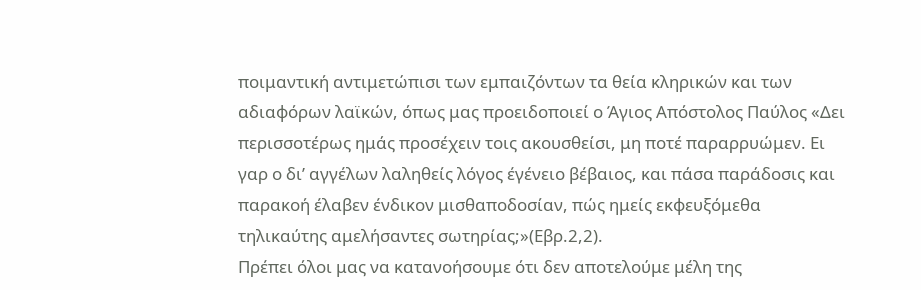ποιμαντική αντιμετώπισι των εμπαιζόντων τα θεία κληρικών και των αδιαφόρων λαϊκών, όπως μας προειδοποιεί ο Άγιος Απόστολος Παύλος «Δει περισσοτέρως ημάς προσέχειν τοις ακουσθείσι, μη ποτέ παραρρυώμεν. Ει γαρ ο δι’ αγγέλων λαληθείς λόγος έγένειο βέβαιος, και πάσα παράδοσις και παρακοή έλαβεν ένδικον μισθαποδοσίαν, πώς ημείς εκφευξόμεθα τηλικαύτης αμελήσαντες σωτηρίας;»(Εβρ.2,2).
Πρέπει όλοι μας να κατανοήσουμε ότι δεν αποτελούμε μέλη της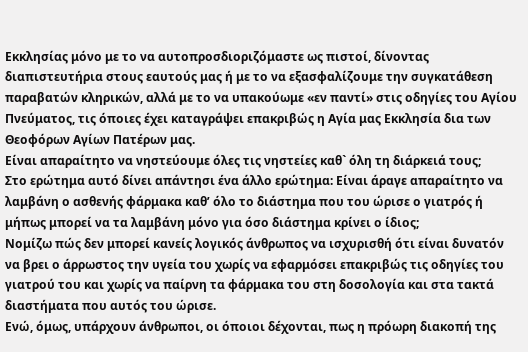Εκκλησίας μόνο με το να αυτοπροσδιοριζόμαστε ως πιστοί, δίνοντας διαπιστευτήρια στους εαυτούς μας ή με το να εξασφαλίζουμε την συγκατάθεση παραβατών κληρικών, αλλά με το να υπακούωμε «εν παντί» στις οδηγίες του Αγίου Πνεύματος, τις όποιες έχει καταγράψει επακριβώς η Αγία μας Εκκλησία δια των Θεοφόρων Αγίων Πατέρων μας.
Είναι απαραίτητο να νηστεύουμε όλες τις νηστείες καθ` όλη τη διάρκειά τους;
Στο ερώτημα αυτό δίνει απάντησι ένα άλλο ερώτημα: Είναι άραγε απαραίτητο να λαμβάνη ο ασθενής φάρμακα καθ’ όλο το διάστημα που του ώρισε ο γιατρός ή μήπως μπορεί να τα λαμβάνη μόνο για όσο διάστημα κρίνει ο ίδιος;
Νομίζω πώς δεν μπορεί κανείς λογικός άνθρωπος να ισχυρισθή ότι είναι δυνατόν να βρει ο άρρωστος την υγεία του χωρίς να εφαρμόσει επακριβώς τις οδηγίες του γιατρού του και χωρίς να παίρνη τα φάρμακα του στη δοσολογία και στα τακτά διαστήματα που αυτός του ώρισε.
Ενώ, όμως, υπάρχουν άνθρωποι, οι όποιοι δέχονται, πως η πρόωρη διακοπή της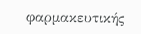φαρμακευτικής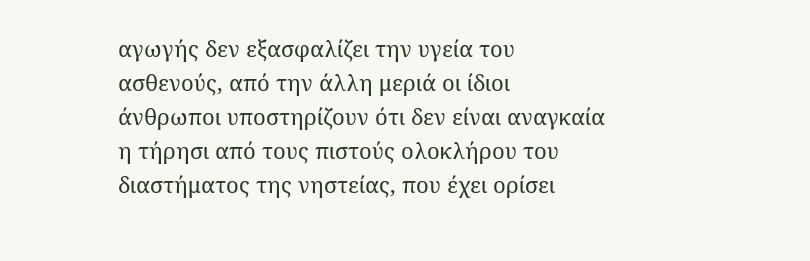αγωγής δεν εξασφαλίζει την υγεία του ασθενούς, από την άλλη μεριά οι ίδιοι άνθρωποι υποστηρίζουν ότι δεν είναι αναγκαία η τήρησι από τους πιστούς ολοκλήρου του διαστήματος της νηστείας, που έχει ορίσει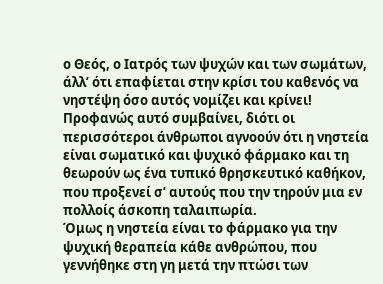ο Θεός, ο Ιατρός των ψυχών και των σωμάτων, άλλ’ ότι επαφίεται στην κρίσι του καθενός να νηστέψη όσο αυτός νομίζει και κρίνει! Προφανώς αυτό συμβαίνει, διότι οι περισσότεροι άνθρωποι αγνοούν ότι η νηστεία είναι σωματικό και ψυχικό φάρμακο και τη θεωρούν ως ένα τυπικό θρησκευτικό καθήκον, που προξενεί σ’ αυτούς που την τηρούν μια εν πολλοίς άσκοπη ταλαιπωρία.
Όμως η νηστεία είναι το φάρμακο για την ψυχική θεραπεία κάθε ανθρώπου, που γεννήθηκε στη γη μετά την πτώσι των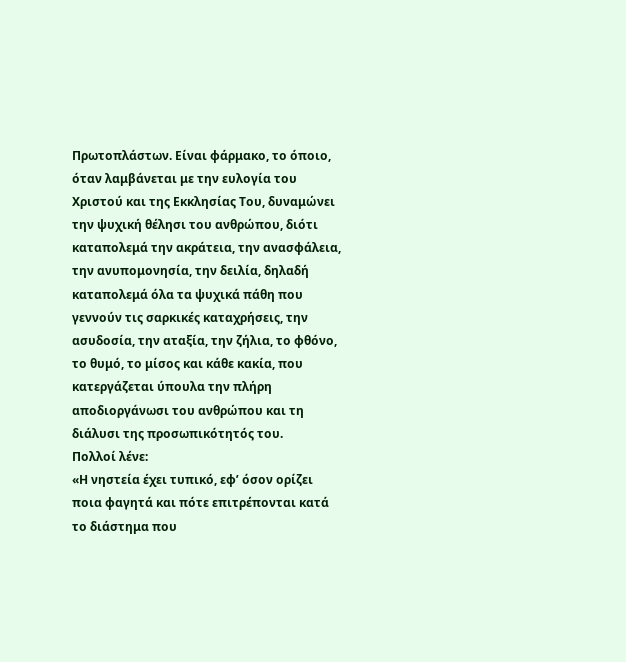Πρωτοπλάστων. Είναι φάρμακο, το όποιο, όταν λαμβάνεται με την ευλογία του Χριστού και της Εκκλησίας Του, δυναμώνει την ψυχική θέλησι του ανθρώπου, διότι καταπολεμά την ακράτεια, την ανασφάλεια, την ανυπομονησία, την δειλία, δηλαδή καταπολεμά όλα τα ψυχικά πάθη που γεννούν τις σαρκικές καταχρήσεις, την ασυδοσία, την αταξία, την ζήλια, το φθόνο, το θυμό, το μίσος και κάθε κακία, που κατεργάζεται ύπουλα την πλήρη αποδιοργάνωσι του ανθρώπου και τη διάλυσι της προσωπικότητός του.
Πολλοί λένε:
«Η νηστεία έχει τυπικό, εφ’ όσον ορίζει ποια φαγητά και πότε επιτρέπονται κατά το διάστημα που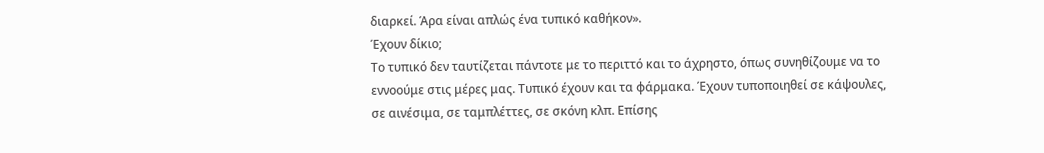διαρκεί. Άρα είναι απλώς ένα τυπικό καθήκον».
Έχουν δίκιο;
Το τυπικό δεν ταυτίζεται πάντοτε με το περιττό και το άχρηστο, όπως συνηθίζουμε να το εννοούμε στις μέρες μας. Τυπικό έχουν και τα φάρμακα. Έχουν τυποποιηθεί σε κάψουλες, σε αινέσιμα, σε ταμπλέττες, σε σκόνη κλπ. Επίσης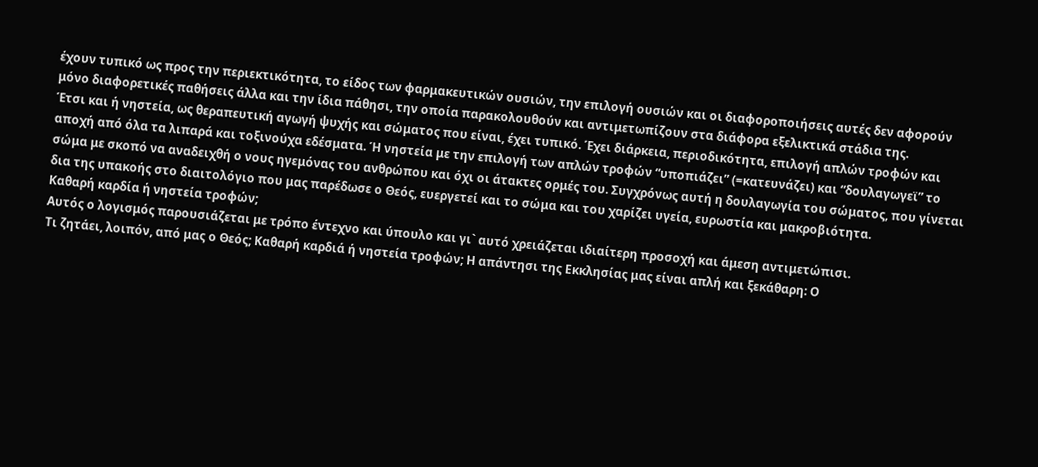έχουν τυπικό ως προς την περιεκτικότητα, το είδος των φαρμακευτικών ουσιών, την επιλογή ουσιών και οι διαφοροποιήσεις αυτές δεν αφορούν μόνο διαφορετικές παθήσεις άλλα και την ίδια πάθησι, την οποία παρακολουθούν και αντιμετωπίζουν στα διάφορα εξελικτικά στάδια της.
Έτσι και ή νηστεία, ως θεραπευτική αγωγή ψυχής και σώματος που είναι, έχει τυπικό. Έχει διάρκεια, περιοδικότητα, επιλογή απλών τροφών και αποχή από όλα τα λιπαρά και τοξινούχα εδέσματα. Ή νηστεία με την επιλογή των απλών τροφών “υποπιάζει” (=κατευνάζει) και “δουλαγωγεϊ” το σώμα με σκοπό να αναδειχθή ο νους ηγεμόνας του ανθρώπου και όχι οι άτακτες ορμές του. Συγχρόνως αυτή η δουλαγωγία του σώματος, που γίνεται δια της υπακοής στο διαιτολόγιο που μας παρέδωσε ο Θεός, ευεργετεί και το σώμα και του χαρίζει υγεία, ευρωστία και μακροβιότητα.
Καθαρή καρδία ή νηστεία τροφών;
Αυτός ο λογισμός παρουσιάζεται με τρόπο έντεχνο και ύπουλο και γι` αυτό χρειάζεται ιδιαίτερη προσοχή και άμεση αντιμετώπισι.
Τι ζητάει, λοιπόν, από μας ο Θεός; Καθαρή καρδιά ή νηστεία τροφών; Η απάντησι της Εκκλησίας μας είναι απλή και ξεκάθαρη: Ο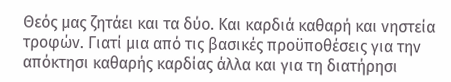Θεός μας ζητάει και τα δύο. Και καρδιά καθαρή και νηστεία τροφών. Γιατί μια από τις βασικές προϋποθέσεις για την απόκτησι καθαρής καρδίας άλλα και για τη διατήρησι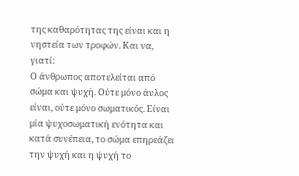της καθαρότητας της είναι και η νηστεία των τροφών. Και να, γιατί:
Ο άνθρωπος αποτελείται από σώμα και ψυχή. Ούτε μόνο άυλος είναι, ούτε μόνο σωματικός. Είναι μία ψυχοσωματική ενότητα και κατά συνέπεια, το σώμα επηρεάζει την ψυχή και η ψυχή το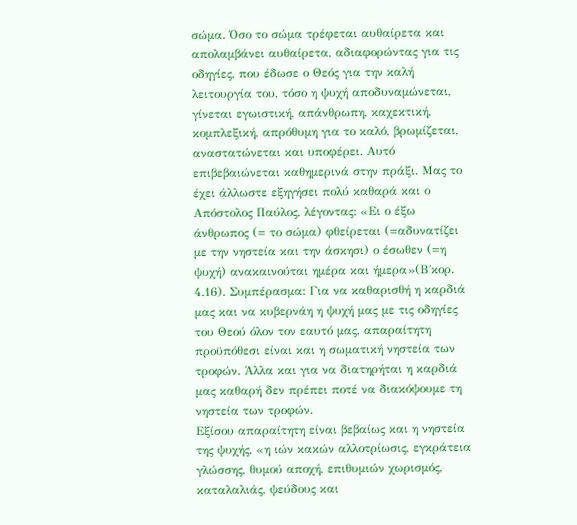σώμα. Όσο το σώμα τρέφεται αυθαίρετα και απολαμβάνει αυθαίρετα, αδιαφορώντας για τις οδηγίες, που έδωσε ο Θεός για την καλή λειτουργία του, τόσο η ψυχή αποδυναμώνεται, γίνεται εγωιστική, απάνθρωπη, καχεκτική, κομπλεξική, απρόθυμη για το καλό, βρωμίζεται, αναστατώνεται και υποφέρει. Αυτό επιβεβαιώνεται καθημερινά στην πράξι. Μας το έχει άλλωστε εξηγήσει πολύ καθαρά και ο Απόστολος Παύλος, λέγοντας: «Ει ο έξω άνθρωπος (= το σώμα) φθείρεται (=αδυνατίζει με την νηστεία και την άσκησι) ο έσωθεν (=η ψυχή) ανακαινούται ημέρα και ήμερα»(Β΄κορ. 4.16). Συμπέρασμα: Για να καθαρισθή η καρδιά μας και να κυβερνάη η ψυχή μας με τις οδηγίες του Θεού όλον τον εαυτό μας, απαραίτητη προϋπόθεσι είναι και η σωματική νηστεία των τροφών. Άλλα και για να διατηρήται η καρδιά μας καθαρή δεν πρέπει ποτέ να διακόψουμε τη νηστεία των τροφών.
Εξίσου απαραίτητη είναι βεβαίως και η νηστεία της ψυχής, «η ιών κακών αλλοτρίωσις, εγκράτεια γλώσσης, θυμού αποχή, επιθυμιών χωρισμός, καταλαλιάς, ψεύδους και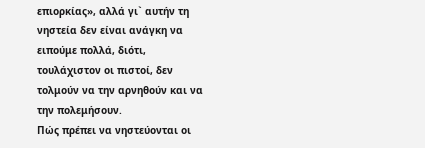επιορκίας», αλλά γι` αυτήν τη νηστεία δεν είναι ανάγκη να ειπούμε πολλά, διότι, τουλάχιστον οι πιστοί, δεν τολμούν να την αρνηθούν και να την πολεμήσουν.
Πώς πρέπει να νηστεύονται οι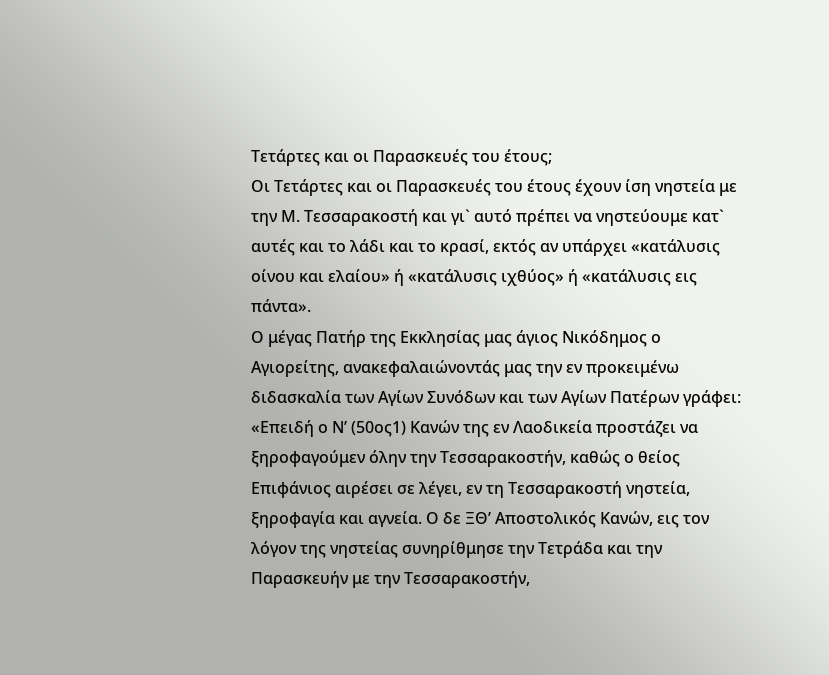Τετάρτες και οι Παρασκευές του έτους;
Οι Τετάρτες και οι Παρασκευές του έτους έχουν ίση νηστεία με την Μ. Τεσσαρακοστή και γι` αυτό πρέπει να νηστεύουμε κατ` αυτές και το λάδι και το κρασί, εκτός αν υπάρχει «κατάλυσις οίνου και ελαίου» ή «κατάλυσις ιχθύος» ή «κατάλυσις εις πάντα».
Ο μέγας Πατήρ της Εκκλησίας μας άγιος Νικόδημος ο Αγιορείτης, ανακεφαλαιώνοντάς μας την εν προκειμένω διδασκαλία των Αγίων Συνόδων και των Αγίων Πατέρων γράφει: «Επειδή ο Ν’ (50ος1) Κανών της εν Λαοδικεία προστάζει να ξηροφαγούμεν όλην την Τεσσαρακοστήν, καθώς ο θείος Επιφάνιος αιρέσει σε λέγει, εν τη Τεσσαρακοστή νηστεία, ξηροφαγία και αγνεία. Ο δε ΞΘ’ Αποστολικός Κανών, εις τον λόγον της νηστείας συνηρίθμησε την Τετράδα και την Παρασκευήν με την Τεσσαρακοστήν,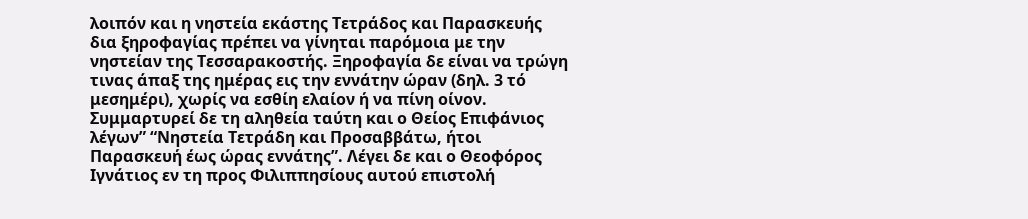λοιπόν και η νηστεία εκάστης Τετράδος και Παρασκευής δια ξηροφαγίας πρέπει να γίνηται παρόμοια με την νηστείαν της Τεσσαρακοστής. Ξηροφαγία δε είναι να τρώγη τινας άπαξ της ημέρας εις την εννάτην ώραν (δηλ. 3 τό μεσημέρι), χωρίς να εσθίη ελαίον ή να πίνη οίνον. Συμμαρτυρεί δε τη αληθεία ταύτη και ο Θείος Επιφάνιος λέγων” “Νηστεία Τετράδη και Προσαββάτω, ήτοι Παρασκευή έως ώρας εννάτης”. Λέγει δε και ο Θεοφόρος Ιγνάτιος εν τη προς Φιλιππησίους αυτού επιστολή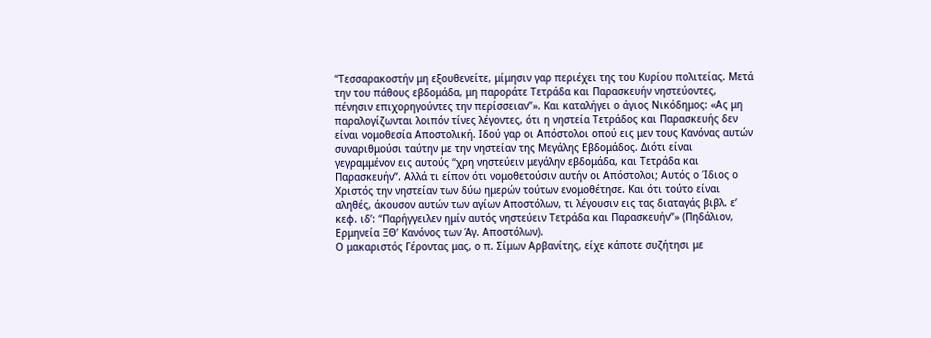“Τεσσαρακοστήν μη εξουθενείτε, μίμησιν γαρ περιέχει της του Κυρίου πολιτείας. Μετά την του πάθους εβδομάδα, μη παροράτε Τετράδα και Παρασκευήν νηστεύοντες, πένησιν επιχορηγούντες την περίσσειαν”». Και καταλήγει ο άγιος Νικόδημος: «Ας μη παραλογίζωνται λοιπόν τίνες λέγοντες, ότι η νηστεία Τετράδος και Παρασκευής δεν είναι νομοθεσία Αποστολική. Ιδού γαρ οι Απόστολοι οπού εις μεν τους Κανόνας αυτών συναριθμούσι ταύτην με την νηστείαν της Μεγάλης Εβδομάδος. Διότι είναι γεγραμμένον εις αυτούς “χρη νηστεύειν μεγάλην εβδομάδα, και Τετράδα και Παρασκευήν”. Αλλά τι είπον ότι νομοθετούσιν αυτήν οι Απόστολοι; Αυτός ο Ίδιος ο Χριστός την νηστείαν των δύω ημερών τούτων ενομοθέτησε. Και ότι τούτο είναι αληθές, άκουσον αυτών των αγίων Αποστόλων, τι λέγουσιν εις τας διαταγάς βιβλ. ε’ κεφ. ιδ’: “Παρήγγειλεν ημίν αυτός νηστεύειν Τετράδα και Παρασκευήν”» (Πηδάλιον, Ερμηνεία ΞΘ’ Κανόνος των Άγ. Αποστόλων).
Ο μακαριστός Γέροντας μας, ο π. Σίμων Αρβανίτης, είχε κάποτε συζήτησι με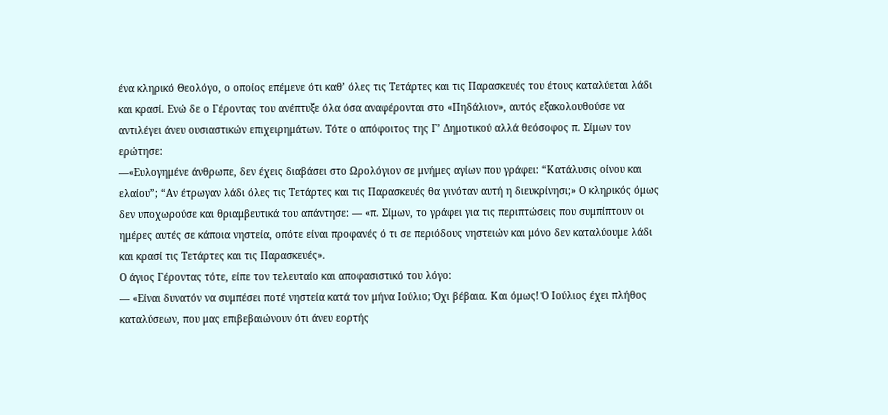ένα κληρικό Θεολόγο, ο οποίος επέμενε ότι καθ’ όλες τις Τετάρτες και τις Παρασκευές του έτους καταλύεται λάδι και κρασί. Ενώ δε ο Γέροντας του ανέπτυξε όλα όσα αναφέρονται στο «Πηδάλιον», αυτός εξακολουθούσε να αντιλέγει άνευ ουσιαστικών επιχειρημάτων. Τότε ο απόφοιτος της Γ’ Δημοτικού αλλά θεόσοφος π. Σίμων τον ερώτησε:
—«Ευλογημένε άνθρωπε, δεν έχεις διαβάσει στο Ωρολόγιον σε μνήμες αγίων που γράφει: “Κατάλυσις οίνου και ελαίου”; “Αν έτρωγαν λάδι όλες τις Τετάρτες και τις Παρασκευές θα γινόταν αυτή η διευκρίνησι;» Ο κληρικός όμως δεν υποχωρούσε και θριαμβευτικά του απάντησε: — «π. Σίμων, το γράφει για τις περιπτώσεις που συμπίπτουν οι ημέρες αυτές σε κάποια νηστεία, οπότε είναι προφανές ό τι σε περιόδους νηστειών και μόνο δεν καταλύουμε λάδι και κρασί τις Τετάρτες και τις Παρασκευές».
Ο άγιος Γέροντας τότε, είπε τον τελευταίο και αποφασιστικό του λόγο:
— «Είναι δυνατόν να συμπέσει ποτέ νηστεία κατά τον μήνα Ιούλιο; Όχι βέβαια. Και όμως! Ό Ιούλιος έχει πλήθος καταλύσεων, που μας επιβεβαιώνουν ότι άνευ εορτής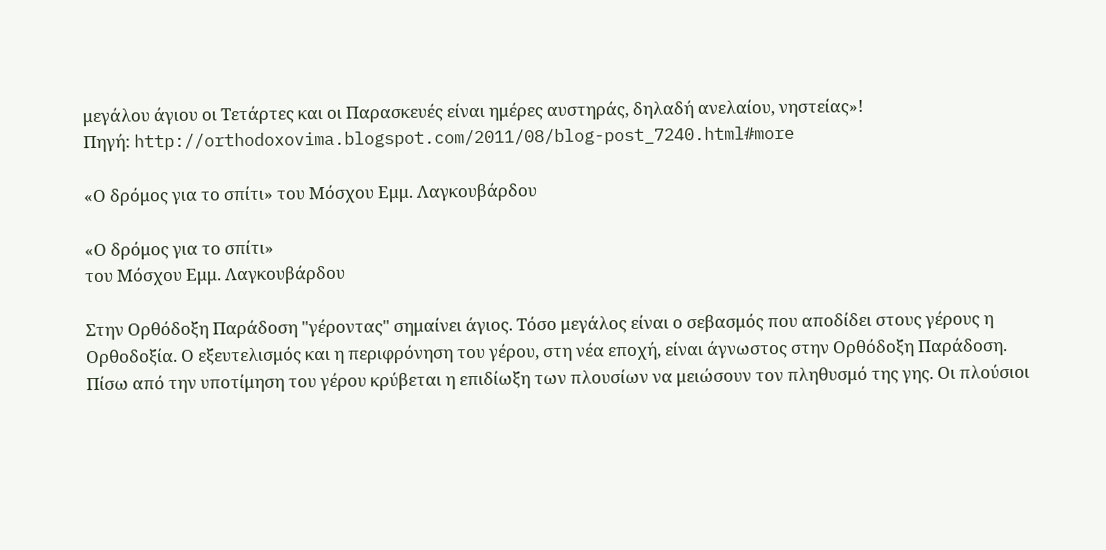μεγάλου άγιου οι Τετάρτες και οι Παρασκευές είναι ημέρες αυστηράς, δηλαδή ανελαίου, νηστείας»!
Πηγή: http://orthodoxovima.blogspot.com/2011/08/blog-post_7240.html#more

«Ο δρόμος για το σπίτι» του Μόσχου Εμμ. Λαγκουβάρδου

«Ο δρόμος για το σπίτι»
του Μόσχου Εμμ. Λαγκουβάρδου

Στην Ορθόδοξη Παράδοση "γέροντας" σημαίνει άγιος. Τόσο μεγάλος είναι ο σεβασμός που αποδίδει στους γέρους η Ορθοδοξία. Ο εξευτελισμός και η περιφρόνηση του γέρου, στη νέα εποχή, είναι άγνωστος στην Ορθόδοξη Παράδοση.
Πίσω από την υποτίμηση του γέρου κρύβεται η επιδίωξη των πλουσίων να μειώσουν τον πληθυσμό της γης. Οι πλούσιοι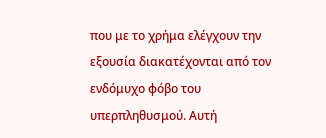που με το χρήμα ελέγχουν την εξουσία διακατέχονται από τον ενδόμυχο φόβο του υπερπληθυσμού. Αυτή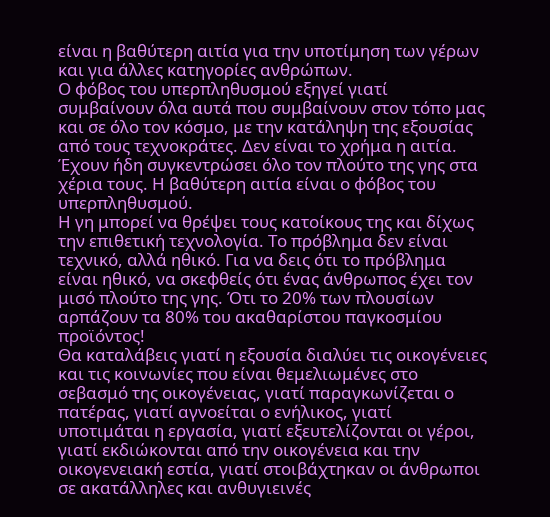είναι η βαθύτερη αιτία για την υποτίμηση των γέρων και για άλλες κατηγορίες ανθρώπων.
Ο φόβος του υπερπληθυσμού εξηγεί γιατί συμβαίνουν όλα αυτά που συμβαίνουν στον τόπο μας και σε όλο τον κόσμο, με την κατάληψη της εξουσίας από τους τεχνοκράτες. Δεν είναι το χρήμα η αιτία. Έχουν ήδη συγκεντρώσει όλο τον πλούτο της γης στα χέρια τους. Η βαθύτερη αιτία είναι ο φόβος του υπερπληθυσμού.
Η γη μπορεί να θρέψει τους κατοίκους της και δίχως την επιθετική τεχνολογία. Το πρόβλημα δεν είναι τεχνικό, αλλά ηθικό. Για να δεις ότι το πρόβλημα είναι ηθικό, να σκεφθείς ότι ένας άνθρωπος έχει τον μισό πλούτο της γης. Ότι τo 20% των πλουσίων αρπάζουν τα 80% του ακαθαρίστου παγκοσμίου προϊόντος!
Θα καταλάβεις γιατί η εξουσία διαλύει τις οικογένειες και τις κοινωνίες που είναι θεμελιωμένες στο σεβασμό της οικογένειας, γιατί παραγκωνίζεται ο πατέρας, γιατί αγνοείται ο ενήλικος, γιατί υποτιμάται η εργασία, γιατί εξευτελίζονται οι γέροι, γιατί εκδιώκονται από την οικογένεια και την οικογενειακή εστία, γιατί στοιβάχτηκαν οι άνθρωποι σε ακατάλληλες και ανθυγιεινές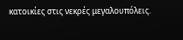κατοικίες στις νεκρές μεγαλουπόλεις.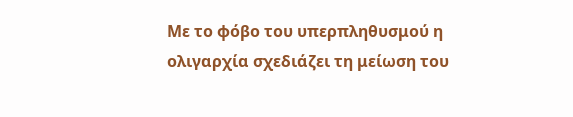Με το φόβο του υπερπληθυσμού η ολιγαρχία σχεδιάζει τη μείωση του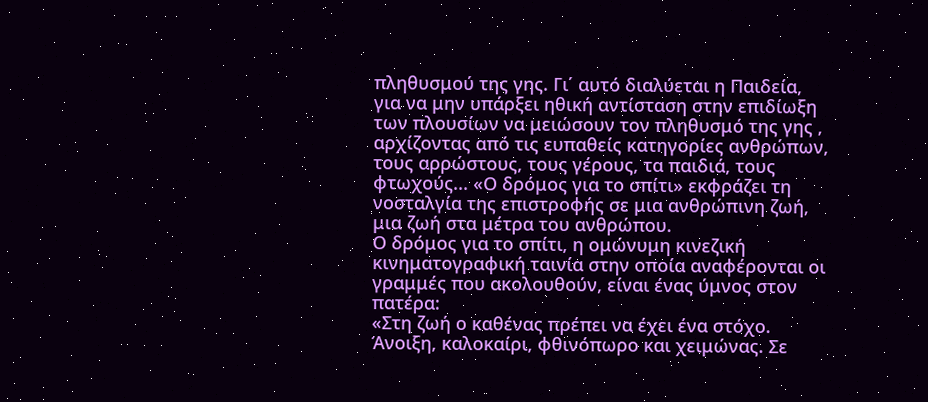πληθυσμού της γης. Γι΄ αυτό διαλύεται η Παιδεία, για να μην υπάρξει ηθική αντίσταση στην επιδίωξη των πλουσίων να μειώσουν τον πληθυσμό της γης , αρχίζοντας από τις ευπαθείς κατηγορίες ανθρώπων, τους αρρώστους, τους γέρους, τα παιδιά, τους φτωχούς... «Ο δρόμος για το σπίτι» εκφράζει τη νοσταλγία της επιστροφής σε μια ανθρώπινη ζωή, μια ζωή στα μέτρα του ανθρώπου.
Ο δρόμος για το σπίτι, η ομώνυμη κινεζική κινηματογραφική ταινία στην οποία αναφέρονται οι γραμμές που ακολουθούν, είναι ένας ύμνος στον πατέρα:
«Στη ζωή ο καθένας πρέπει να έχει ένα στόχο. Άνοιξη, καλοκαίρι, φθινόπωρο και χειμώνας. Σε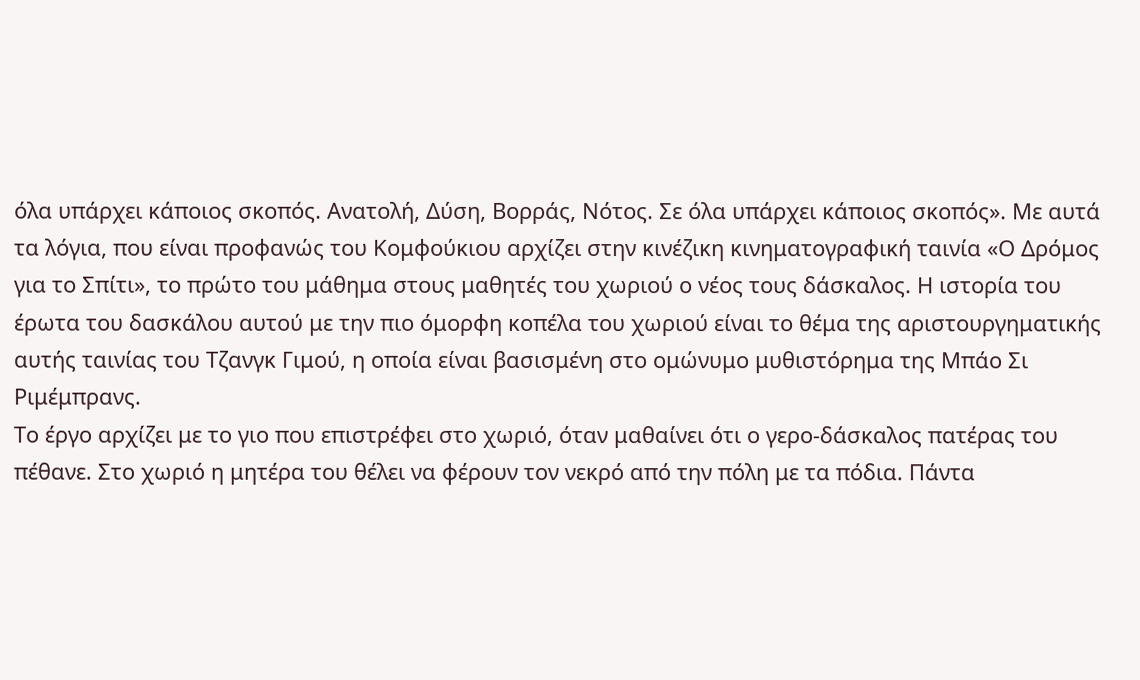όλα υπάρχει κάποιος σκοπός. Ανατολή, Δύση, Βορράς, Νότος. Σε όλα υπάρχει κάποιος σκοπός». Με αυτά τα λόγια, που είναι προφανώς του Κομφούκιου αρχίζει στην κινέζικη κινηματογραφική ταινία «Ο Δρόμος για το Σπίτι», το πρώτο του μάθημα στους μαθητές του χωριού ο νέος τους δάσκαλος. Η ιστορία του έρωτα του δασκάλου αυτού με την πιο όμορφη κοπέλα του χωριού είναι το θέμα της αριστουργηματικής αυτής ταινίας του Τζανγκ Γιμού, η οποία είναι βασισμένη στο ομώνυμο μυθιστόρημα της Μπάο Σι Ριμέμπρανς.
Το έργο αρχίζει με το γιο που επιστρέφει στο χωριό, όταν μαθαίνει ότι ο γερο-δάσκαλος πατέρας του πέθανε. Στο χωριό η μητέρα του θέλει να φέρουν τον νεκρό από την πόλη με τα πόδια. Πάντα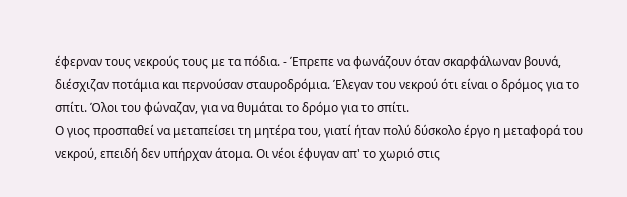έφερναν τους νεκρούς τους με τα πόδια. - Έπρεπε να φωνάζουν όταν σκαρφάλωναν βουνά, διέσχιζαν ποτάμια και περνούσαν σταυροδρόμια. Έλεγαν του νεκρού ότι είναι ο δρόμος για το σπίτι. Όλοι του φώναζαν, για να θυμάται το δρόμο για το σπίτι.
Ο γιος προσπαθεί να μεταπείσει τη μητέρα του, γιατί ήταν πολύ δύσκολο έργο η μεταφορά του νεκρού, επειδή δεν υπήρχαν άτομα. Οι νέοι έφυγαν απ' το χωριό στις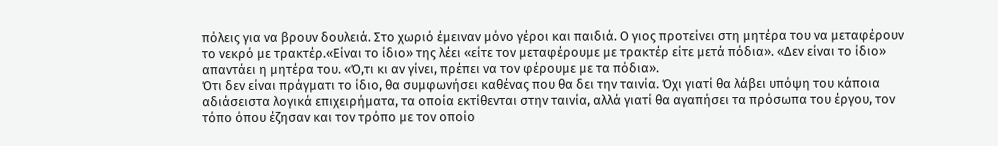πόλεις για να βρουν δουλειά. Στο χωριό έμειναν μόνο γέροι και παιδιά. Ο γιος προτείνει στη μητέρα του να μεταφέρουν το νεκρό με τρακτέρ.«Είναι το ίδιο» της λέει «είτε τον μεταφέρουμε με τρακτέρ είτε μετά πόδια». «Δεν είναι το ίδιο» απαντάει η μητέρα του. «Ό,τι κι αν γίνει, πρέπει να τον φέρουμε με τα πόδια».
Ότι δεν είναι πράγματι το ίδιο, θα συμφωνήσει καθένας που θα δει την ταινία. Όχι γιατί θα λάβει υπόψη του κάποια αδιάσειστα λογικά επιχειρήματα, τα οποία εκτίθενται στην ταινία, αλλά γιατί θα αγαπήσει τα πρόσωπα του έργου, τον τόπο όπου έζησαν και τον τρόπο με τον οποίο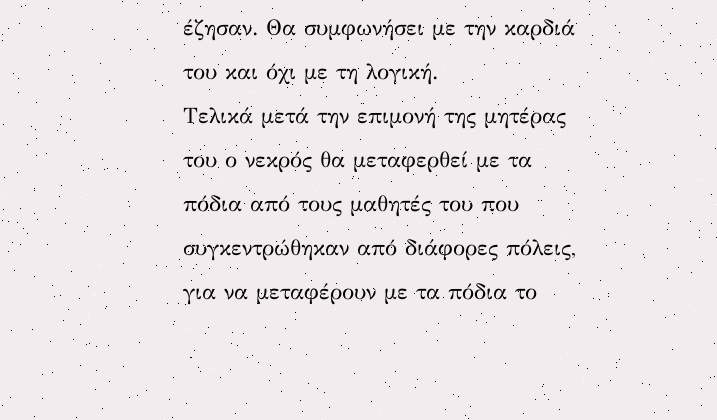έζησαν. Θα συμφωνήσει με την καρδιά του και όχι με τη λογική.
Τελικά μετά την επιμονή της μητέρας του ο νεκρός θα μεταφερθεί με τα πόδια από τους μαθητές του που συγκεντρώθηκαν από διάφορες πόλεις, για να μεταφέρουν με τα πόδια το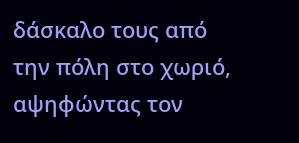δάσκαλο τους από την πόλη στο χωριό, αψηφώντας τον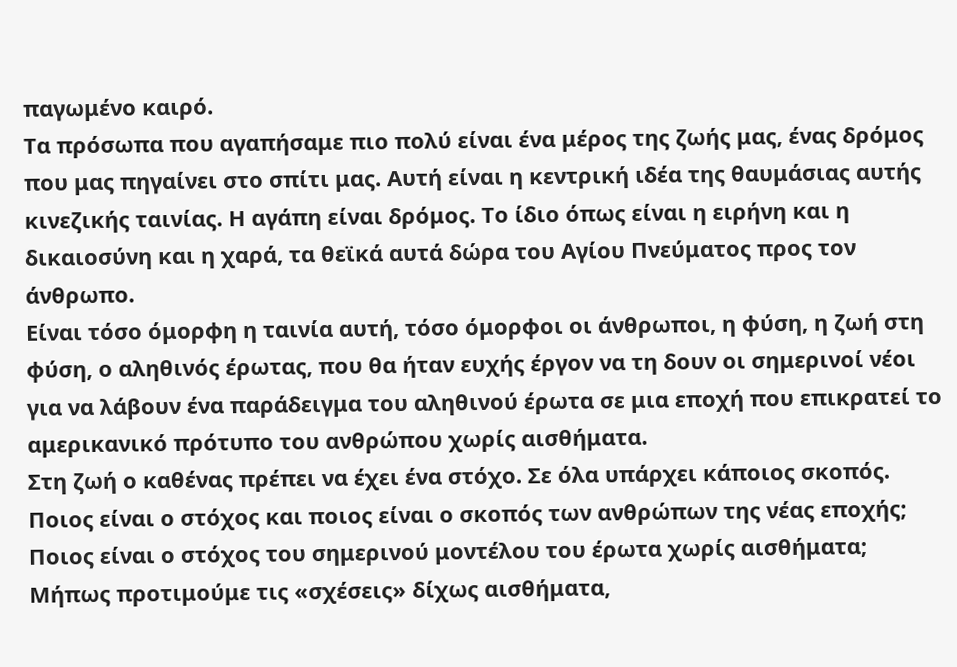παγωμένο καιρό.
Τα πρόσωπα που αγαπήσαμε πιο πολύ είναι ένα μέρος της ζωής μας, ένας δρόμος που μας πηγαίνει στο σπίτι μας. Αυτή είναι η κεντρική ιδέα της θαυμάσιας αυτής κινεζικής ταινίας. Η αγάπη είναι δρόμος. Το ίδιο όπως είναι η ειρήνη και η δικαιοσύνη και η χαρά, τα θεϊκά αυτά δώρα του Αγίου Πνεύματος προς τον άνθρωπο.
Είναι τόσο όμορφη η ταινία αυτή, τόσο όμορφοι οι άνθρωποι, η φύση, η ζωή στη φύση, ο αληθινός έρωτας, που θα ήταν ευχής έργον να τη δουν οι σημερινοί νέοι για να λάβουν ένα παράδειγμα του αληθινού έρωτα σε μια εποχή που επικρατεί το αμερικανικό πρότυπο του ανθρώπου χωρίς αισθήματα.
Στη ζωή ο καθένας πρέπει να έχει ένα στόχο. Σε όλα υπάρχει κάποιος σκοπός. Ποιος είναι ο στόχος και ποιος είναι ο σκοπός των ανθρώπων της νέας εποχής; Ποιος είναι ο στόχος του σημερινού μοντέλου του έρωτα χωρίς αισθήματα; Μήπως προτιμούμε τις «σχέσεις» δίχως αισθήματα,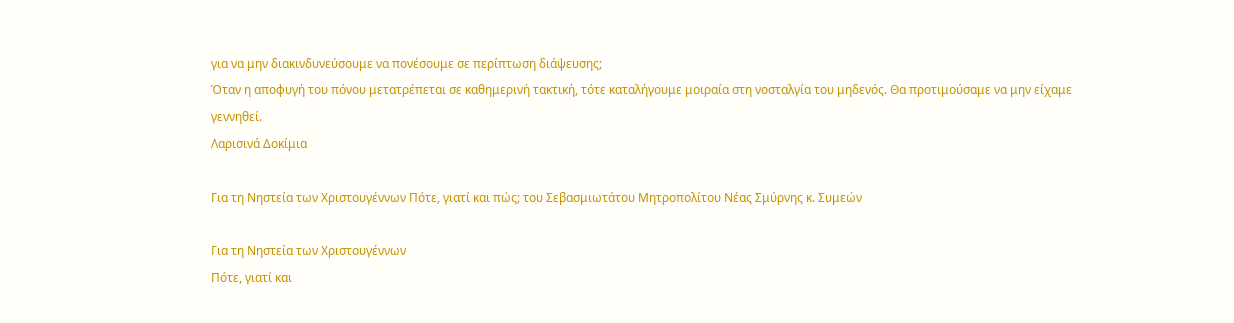για να μην διακινδυνεύσουμε να πονέσουμε σε περίπτωση διάψευσης;
Όταν η αποφυγή του πόνου μετατρέπεται σε καθημερινή τακτική, τότε καταλήγουμε μοιραία στη νοσταλγία του μηδενός. Θα προτιμούσαμε να μην είχαμε γεννηθεί.
Λαρισινά Δοκίμια

Για τη Νηστεία των Χριστουγέννων Πότε, γιατί και πώς; του Σεβασμιωτάτου Μητροπολίτου Νέας Σμύρνης κ. Συμεών

Για τη Νηστεία των Χριστουγέννων
Πότε, γιατί και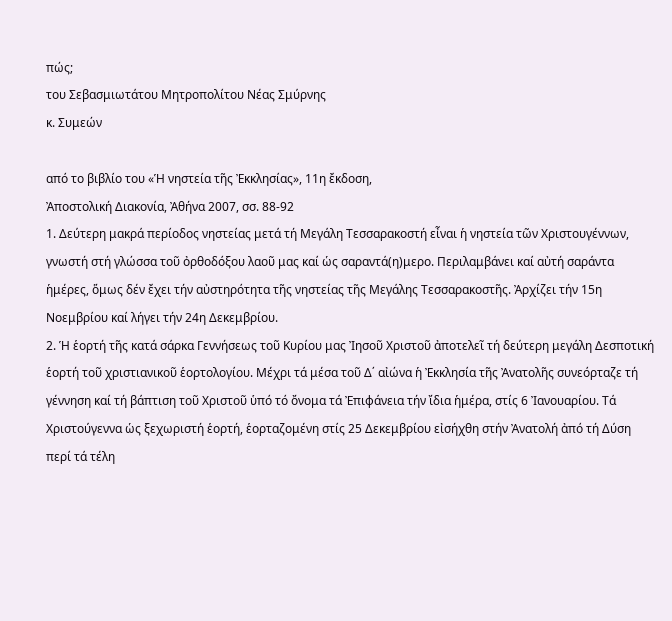πώς;
του Σεβασμιωτάτου Μητροπολίτου Νέας Σμύρνης
κ. Συμεών

από το βιβλίο του «Ἡ νηστεία τῆς Ἐκκλησίας», 11η ἔκδοση,
Ἀποστολική Διακονία, Ἀθήνα 2007, σσ. 88-92
1. Δεύτερη μακρά περίοδος νηστείας μετά τή Μεγάλη Τεσσαρακοστή εἶναι ἡ νηστεία τῶν Χριστουγέννων, γνωστή στή γλώσσα τοῦ ὀρθοδόξου λαοῦ μας καί ὡς σαραντά(η)μερο. Περιλαμβάνει καί αὐτή σαράντα ἡμέρες, ὅμως δέν ἔχει τήν αὐστηρότητα τῆς νηστείας τῆς Μεγάλης Τεσσαρακοστῆς. Ἀρχίζει τήν 15η Νοεμβρίου καί λήγει τήν 24η Δεκεμβρίου.
2. Ἡ ἑορτή τῆς κατά σάρκα Γεννήσεως τοῦ Κυρίου μας Ἰησοῦ Χριστοῦ ἀποτελεῖ τή δεύτερη μεγάλη Δεσποτική ἑορτή τοῦ χριστιανικοῦ ἑορτολογίου. Μέχρι τά μέσα τοῦ Δ΄ αἰώνα ἡ Ἐκκλησία τῆς Ἀνατολῆς συνεόρταζε τή γέννηση καί τή βάπτιση τοῦ Χριστοῦ ὑπό τό ὄνομα τά Ἐπιφάνεια τήν ἴδια ἡμέρα, στίς 6 Ἰανουαρίου. Τά Χριστούγεννα ὡς ξεχωριστή ἑορτή, ἑορταζομένη στίς 25 Δεκεμβρίου εἰσήχθη στήν Ἀνατολή ἀπό τή Δύση περί τά τέλη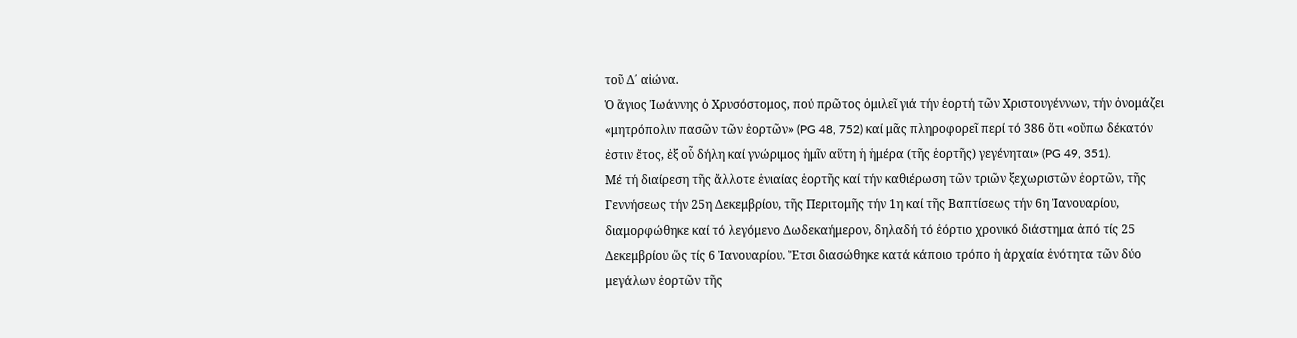τοῦ Δ΄ αἰώνα.
Ὁ ἅγιος Ἰωάννης ὁ Χρυσόστομος, πού πρῶτος ὁμιλεῖ γιά τήν ἑορτή τῶν Χριστουγέννων, τήν ὀνομάζει «μητρόπολιν πασῶν τῶν ἑορτῶν» (PG 48, 752) καί μᾶς πληροφορεῖ περί τό 386 ὅτι «οὔπω δέκατόν ἐστιν ἔτος, ἐξ οὗ δήλη καί γνώριμος ἡμῖν αὕτη ἡ ἡμέρα (τῆς ἑορτῆς) γεγένηται» (PG 49, 351).
Μέ τή διαίρεση τῆς ἄλλοτε ἑνιαίας ἑορτῆς καί τήν καθιέρωση τῶν τριῶν ξεχωριστῶν ἑορτῶν, τῆς Γεννήσεως τήν 25η Δεκεμβρίου, τῆς Περιτομῆς τήν 1η καί τῆς Βαπτίσεως τήν 6η Ἰανουαρίου, διαμορφώθηκε καί τό λεγόμενο Δωδεκαήμερον, δηλαδή τό ἑόρτιο χρονικό διάστημα ἀπό τίς 25 Δεκεμβρίου ὥς τίς 6 Ἰανουαρίου. Ἔτσι διασώθηκε κατά κάποιο τρόπο ἡ ἀρχαία ἑνότητα τῶν δύο μεγάλων ἑορτῶν τῆς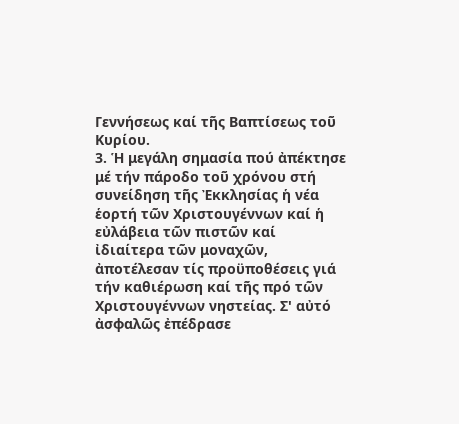Γεννήσεως καί τῆς Βαπτίσεως τοῦ Κυρίου.
3. Ἡ μεγάλη σημασία πού ἀπέκτησε μέ τήν πάροδο τοῦ χρόνου στή συνείδηση τῆς Ἐκκλησίας ἡ νέα ἑορτή τῶν Χριστουγέννων καί ἡ εὐλάβεια τῶν πιστῶν καί ἰδιαίτερα τῶν μοναχῶν, ἀποτέλεσαν τίς προϋποθέσεις γιά τήν καθιέρωση καί τῆς πρό τῶν Χριστουγέννων νηστείας. Σ' αὐτό ἀσφαλῶς ἐπέδρασε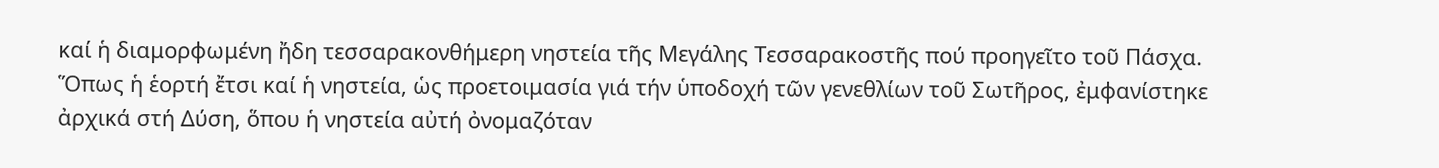καί ἡ διαμορφωμένη ἤδη τεσσαρακονθήμερη νηστεία τῆς Μεγάλης Τεσσαρακοστῆς πού προηγεῖτο τοῦ Πάσχα.
Ὅπως ἡ ἑορτή ἔτσι καί ἡ νηστεία, ὡς προετοιμασία γιά τήν ὑποδοχή τῶν γενεθλίων τοῦ Σωτῆρος, ἐμφανίστηκε ἀρχικά στή Δύση, ὅπου ἡ νηστεία αὐτή ὀνομαζόταν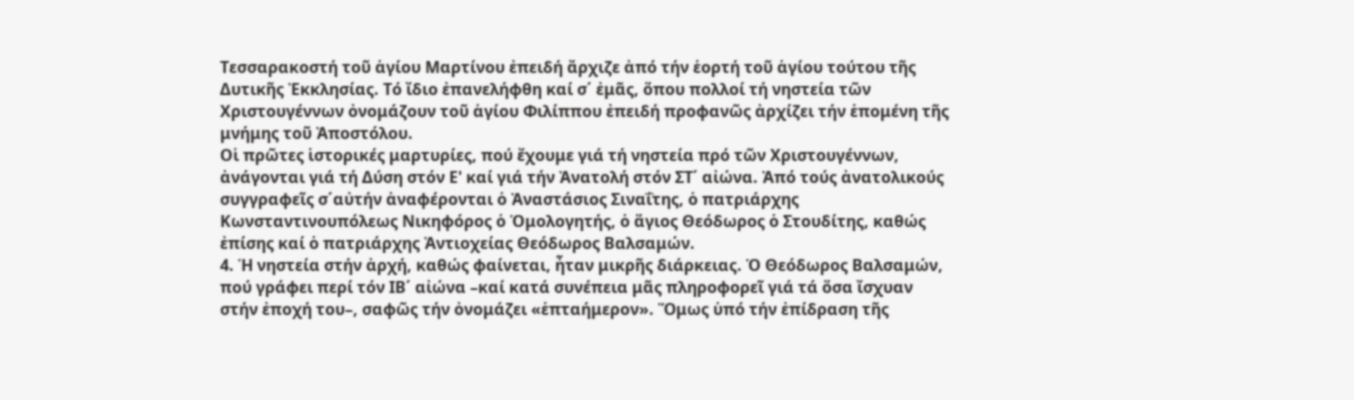Τεσσαρακοστή τοῦ ἁγίου Μαρτίνου ἐπειδή ἄρχιζε ἀπό τήν ἑορτή τοῦ ἁγίου τούτου τῆς Δυτικῆς Ἐκκλησίας. Τό ἴδιο ἐπανελήφθη καί σ΄ ἐμᾶς, ὅπου πολλοί τή νηστεία τῶν Χριστουγέννων ὀνομάζουν τοῦ ἁγίου Φιλίππου ἐπειδή προφανῶς ἀρχίζει τήν ἑπομένη τῆς μνήμης τοῦ Ἀποστόλου.
Οἱ πρῶτες ἱστορικές μαρτυρίες, πού ἔχουμε γιά τή νηστεία πρό τῶν Χριστουγέννων, ἀνάγονται γιά τή Δύση στόν Ε' καί γιά τήν Ἀνατολή στόν ΣΤ΄ αἰώνα. Ἀπό τούς ἀνατολικούς συγγραφεῖς σ΄αὐτήν ἀναφέρονται ὁ Ἀναστάσιος Σιναΐτης, ὁ πατριάρχης Κωνσταντινουπόλεως Νικηφόρος ὁ Ὁμολογητής, ὁ ἅγιος Θεόδωρος ὁ Στουδίτης, καθώς ἐπίσης καί ὁ πατριάρχης Ἀντιοχείας Θεόδωρος Βαλσαμών.
4. Ἡ νηστεία στήν ἀρχή, καθώς φαίνεται, ἦταν μικρῆς διάρκειας. Ὁ Θεόδωρος Βαλσαμών, πού γράφει περί τόν ΙΒ΄ αἰώνα –καί κατά συνέπεια μᾶς πληροφορεῖ γιά τά ὅσα ἴσχυαν στήν ἐποχή του–, σαφῶς τήν ὀνομάζει «ἑπταήμερον». Ὅμως ὑπό τήν ἐπίδραση τῆς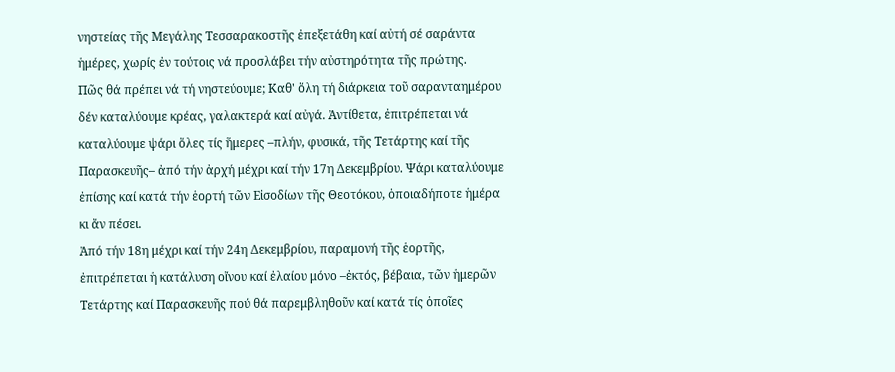νηστείας τῆς Μεγάλης Τεσσαρακοστῆς ἐπεξετάθη καί αὐτή σέ σαράντα ἡμέρες, χωρίς ἐν τούτοις νά προσλάβει τήν αὐστηρότητα τῆς πρώτης.
Πῶς θά πρέπει νά τή νηστεύουμε; Καθ' ὅλη τή διάρκεια τοῦ σαρανταημέρου δέν καταλύουμε κρέας, γαλακτερά καί αὐγά. Ἀντίθετα, ἐπιτρέπεται νά καταλύουμε ψάρι ὅλες τίς ἥμερες –πλήν, φυσικά, τῆς Τετάρτης καί τῆς Παρασκευῆς– ἀπό τήν ἀρχή μέχρι καί τήν 17η Δεκεμβρίου. Ψάρι καταλύουμε ἐπίσης καί κατά τήν ἑορτή τῶν Εἰσοδίων τῆς Θεοτόκου, ὁποιαδήποτε ἡμέρα κι ἄν πέσει.
Ἀπό τήν 18η μέχρι καί τήν 24η Δεκεμβρίου, παραμονή τῆς ἑορτῆς, ἐπιτρέπεται ἡ κατάλυση οἴνου καί ἐλαίου μόνο –ἐκτός, βέβαια, τῶν ἡμερῶν Τετάρτης καί Παρασκευῆς πού θά παρεμβληθοῦν καί κατά τίς ὁποῖες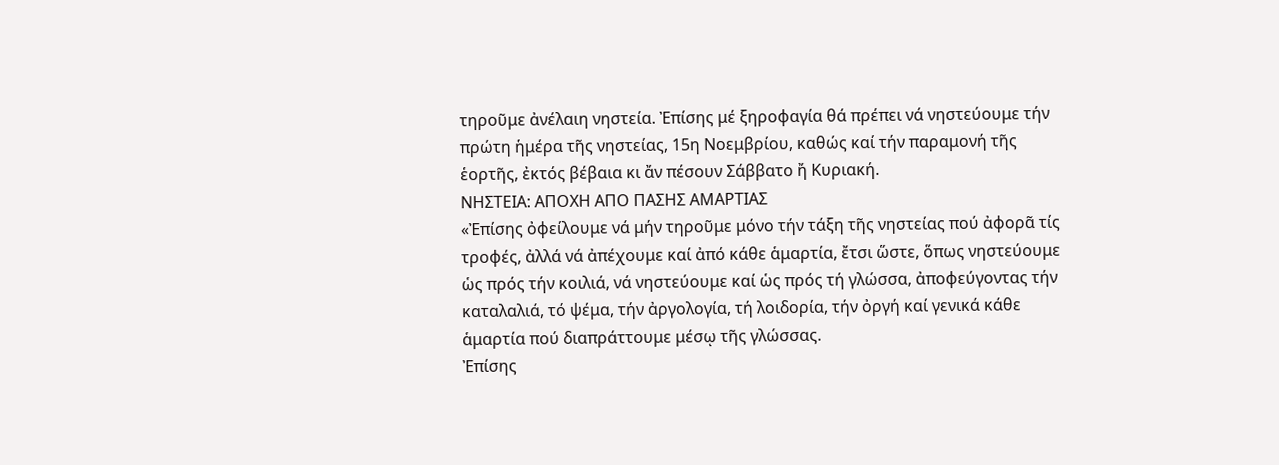τηροῦμε ἀνέλαιη νηστεία. Ἐπίσης μέ ξηροφαγία θά πρέπει νά νηστεύουμε τήν πρώτη ἡμέρα τῆς νηστείας, 15η Νοεμβρίου, καθώς καί τήν παραμονή τῆς ἑορτῆς, ἐκτός βέβαια κι ἄν πέσουν Σάββατο ἤ Κυριακή.
ΝΗΣΤΕΙΑ: ΑΠΟΧΗ ΑΠΟ ΠΑΣΗΣ ΑΜΑΡΤΙΑΣ
«Ἐπίσης ὀφείλουμε νά μήν τηροῦμε μόνο τήν τάξη τῆς νηστείας πού ἀφορᾶ τίς τροφές, ἀλλά νά ἀπέχουμε καί ἀπό κάθε ἁμαρτία, ἔτσι ὥστε, ὅπως νηστεύουμε ὡς πρός τήν κοιλιά, νά νηστεύουμε καί ὡς πρός τή γλώσσα, ἀποφεύγοντας τήν καταλαλιά, τό ψέμα, τήν ἀργολογία, τή λοιδορία, τήν ὀργή καί γενικά κάθε ἁμαρτία πού διαπράττουμε μέσῳ τῆς γλώσσας.
Ἐπίσης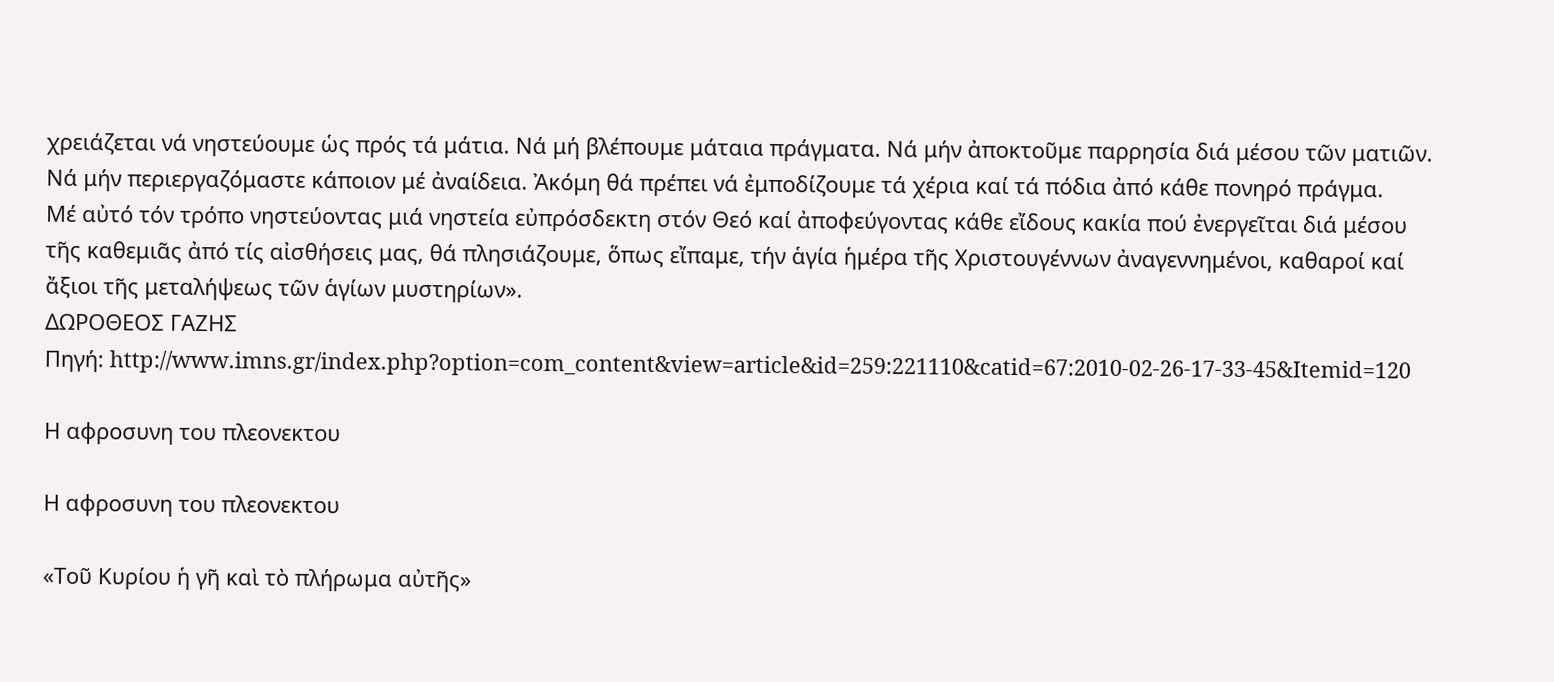χρειάζεται νά νηστεύουμε ὡς πρός τά μάτια. Νά μή βλέπουμε μάταια πράγματα. Νά μήν ἀποκτοῦμε παρρησία διά μέσου τῶν ματιῶν. Νά μήν περιεργαζόμαστε κάποιον μέ ἀναίδεια. Ἀκόμη θά πρέπει νά ἐμποδίζουμε τά χέρια καί τά πόδια ἀπό κάθε πονηρό πράγμα.
Μέ αὐτό τόν τρόπο νηστεύοντας μιά νηστεία εὐπρόσδεκτη στόν Θεό καί ἀποφεύγοντας κάθε εἴδους κακία πού ἐνεργεῖται διά μέσου τῆς καθεμιᾶς ἀπό τίς αἰσθήσεις μας, θά πλησιάζουμε, ὅπως εἴπαμε, τήν ἁγία ἡμέρα τῆς Χριστουγέννων ἀναγεννημένοι, καθαροί καί ἄξιοι τῆς μεταλήψεως τῶν ἁγίων μυστηρίων».
ΔΩΡΟΘΕΟΣ ΓΑΖΗΣ
Πηγή: http://www.imns.gr/index.php?option=com_content&view=article&id=259:221110&catid=67:2010-02-26-17-33-45&Itemid=120

Η αφροσυνη του πλεονεκτου

Η αφροσυνη του πλεονεκτου

«Τοῦ Κυρίου ἡ γῆ καὶ τὸ πλήρωμα αὐτῆς»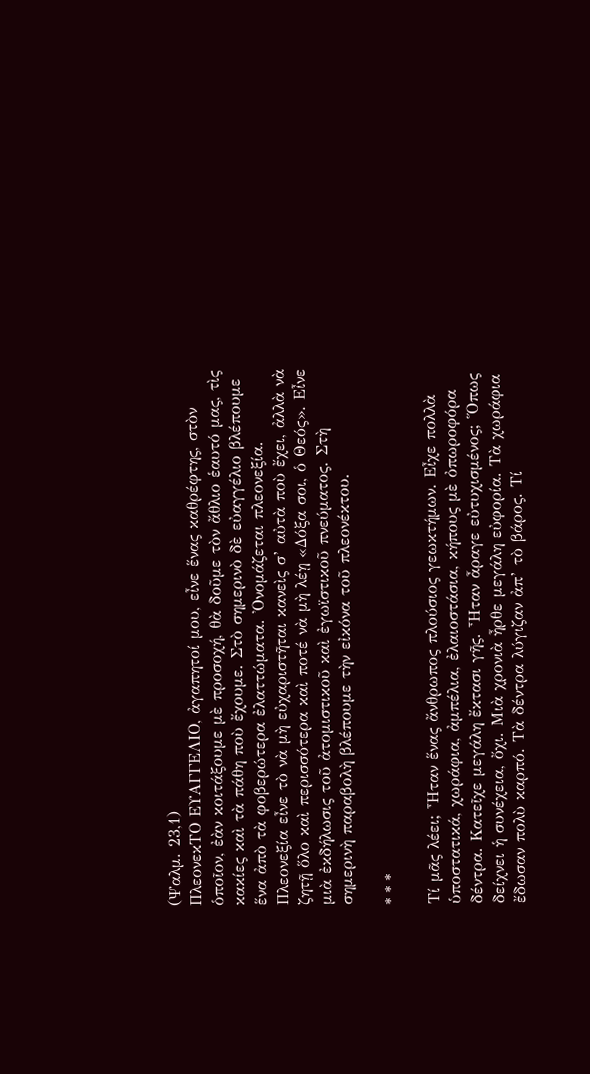(Ψαλμ. 23,1)
ΠλεονεκΤΟ ΕΥΑΓΓΕΛΙΟ, ἀγαπητοί μου, εἶνε ἕνας καθρέφτης, στὸν ὁποῖον, ἐὰν κοιτάξουμε μὲ προσοχή, θὰ δοῦμε τὸν ἄθλιο ἑαυτό μας, τὶς κακίες καὶ τὰ πάθη ποὺ ἔχουμε. Στὸ σημερινὸ δὲ εὐαγγέλιο βλέπουμε ἕνα ἀπὸ τὰ φοβερώτερα ἐλαττώματα. Ὀνομάζεται πλεονεξία. Πλεονεξία εἶνε τὸ νὰ μὴ εὐχαριστῆται κανεὶς σ’ αὐτὰ ποὺ ἔχει, ἀλλὰ νὰ ζητῇ ὅλο καὶ περισσότερα καὶ ποτέ νὰ μὴ λέῃ «Δόξα σοι, ὁ Θεός». Εἶνε μιὰ ἐκδήλωσις τοῦ ἀτομιστικοῦ καὶ ἐγωϊστικοῦ πνεύματος. Στὴ σημερινὴ παραβολὴ βλέπουμε τὴν εἰκόνα τοῦ πλεονέκτου.

* * *

Τί μᾶς λέει; Ἦταν ἕνας ἄνθρωπος πλούσιος γεωκτήμων. Εἶχε πολλὰ ὑποστατικά, χωράφια, ἀμπέλια, ἐλαιοστάσια, κήπους μὲ ὀπωροφόρα δέντρα. Κατεῖχε μεγάλη ἔκτασι γῆς. Ἦταν ἆραγε εὐτυχισμένος; Ὅπως δείχνει ἡ συνέχεια, ὄχι. Μιὰ χρονιὰ ἦρθε μεγάλη εὐφορία. Τὰ χωράφια ἔδωσαν πολὺ καρπό. Τὰ δέντρα λύγιζαν ἀπ’ τὸ βάρος. Τί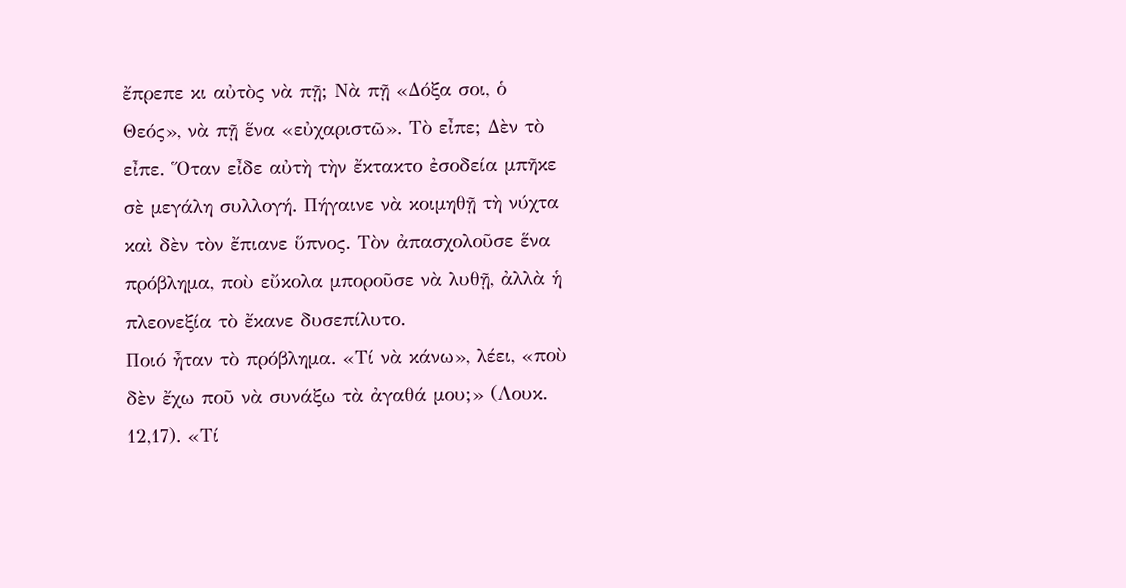ἔπρεπε κι αὐτὸς νὰ πῇ; Νὰ πῇ «Δόξα σοι, ὁ Θεός», νὰ πῇ ἕνα «εὐχαριστῶ». Τὸ εἶπε; Δὲν τὸ εἶπε. Ὅταν εἶδε αὐτὴ τὴν ἔκτακτο ἐσοδεία μπῆκε σὲ μεγάλη συλλογή. Πήγαινε νὰ κοιμηθῇ τὴ νύχτα καὶ δὲν τὸν ἔπιανε ὕπνος. Τὸν ἀπασχολοῦσε ἕνα πρόβλημα, ποὺ εὔκολα μποροῦσε νὰ λυθῇ, ἀλλὰ ἡ πλεονεξία τὸ ἔκανε δυσεπίλυτο.
Ποιό ἦταν τὸ πρόβλημα. «Τί νὰ κάνω», λέει, «ποὺ δὲν ἔχω ποῦ νὰ συνάξω τὰ ἀγαθά μου;» (Λουκ. 12,17). «Τί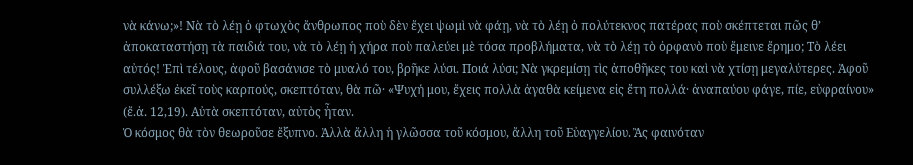νὰ κάνω;»! Νὰ τὸ λέῃ ὁ φτωχὸς ἄνθρωπος ποὺ δὲν ἔχει ψωμὶ νὰ φάῃ, νὰ τὸ λέῃ ὁ πολύτεκνος πατέρας ποὺ σκέπτεται πῶς θ’ ἀποκαταστήσῃ τὰ παιδιά του, νὰ τὸ λέῃ ἡ χήρα ποὺ παλεύει μὲ τόσα προβλήματα, νὰ τὸ λέῃ τὸ ὀρφανὸ ποὺ ἔμεινε ἔρημο; Τὸ λέει αὐτός! Ἐπὶ τέλους, ἀφοῦ βασάνισε τὸ μυαλό του, βρῆκε λύσι. Ποιά λύσι; Νὰ γκρεμίσῃ τὶς ἀποθῆκες του καὶ νὰ χτίσῃ μεγαλύτερες. Ἀφοῦ συλλέξω ἐκεῖ τοὺς καρπούς, σκεπτόταν, θὰ πῶ· «Ψυχή μου, ἔχεις πολλὰ ἀγαθὰ κείμενα εἰς ἔτη πολλά· ἀναπαύου φάγε, πίε, εὐφραίνου» (ἔ.ἀ. 12,19). Αὐτὰ σκεπτόταν, αὐτὸς ἦταν.
Ὁ κόσμος θὰ τὸν θεωροῦσε ἔξυπνο. Ἀλλὰ ἄλλη ἡ γλῶσσα τοῦ κόσμου, ἄλλη τοῦ Εὐαγγελίου. Ἂς φαινόταν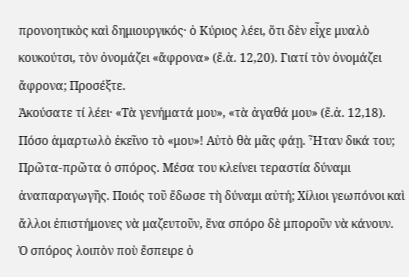προνοητικὸς καὶ δημιουργικός· ὁ Κύριος λέει, ὅτι δὲν εἶχε μυαλὸ κουκούτσι, τὸν ὀνομάζει «ἄφρονα» (ἔ.ἀ. 12,20). Γιατί τὸν ὀνομάζει ἄφρονα; Προσέξτε.
Ἀκούσατε τί λέει· «Τὰ γενήματά μου», «τὰ ἀγαθά μου» (ἔ.ἀ. 12,18). Πόσο ἁμαρτωλὸ ἐκεῖνο τὸ «μου»! Αὐτὸ θὰ μᾶς φάῃ. Ἦταν δικά του; Πρῶτα-πρῶτα ὁ σπόρος. Μέσα του κλείνει τεραστία δύναμι ἀναπαραγωγῆς. Ποιός τοῦ ἔδωσε τὴ δύναμι αὐτή; Χίλιοι γεωπόνοι καὶ ἄλλοι ἐπιστήμονες νὰ μαζευτοῦν, ἕνα σπόρο δὲ μποροῦν νὰ κάνουν. Ὁ σπόρος λοιπὸν ποὺ ἔσπειρε ὁ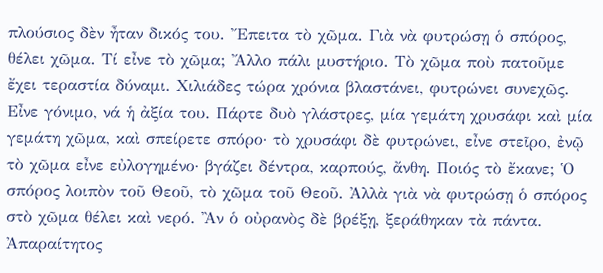πλούσιος δὲν ἦταν δικός του. Ἔπειτα τὸ χῶμα. Γιὰ νὰ φυτρώσῃ ὁ σπόρος, θέλει χῶμα. Τί εἶνε τὸ χῶμα; Ἄλλο πάλι μυστήριο. Τὸ χῶμα ποὺ πατοῦμε ἔχει τεραστία δύναμι. Χιλιάδες τώρα χρόνια βλαστάνει, φυτρώνει συνεχῶς. Εἶνε γόνιμο, νά ἡ ἀξία του. Πάρτε δυὸ γλάστρες, μία γεμάτη χρυσάφι καὶ μία γεμάτη χῶμα, καὶ σπείρετε σπόρο· τὸ χρυσάφι δὲ φυτρώνει, εἶνε στεῖρο, ἐνῷ τὸ χῶμα εἶνε εὐλογημένο· βγάζει δέντρα, καρπούς, ἄνθη. Ποιός τὸ ἔκανε; Ὁ σπόρος λοιπὸν τοῦ Θεοῦ, τὸ χῶμα τοῦ Θεοῦ. Ἀλλὰ γιὰ νὰ φυτρώσῃ ὁ σπόρος στὸ χῶμα θέλει καὶ νερό. Ἂν ὁ οὐρανὸς δὲ βρέξῃ, ξεράθηκαν τὰ πάντα. Ἀπαραίτητος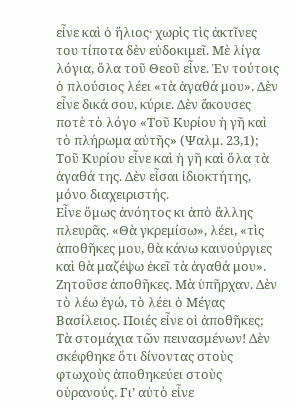εἶνε καὶ ὁ ἥλιος· χωρὶς τὶς ἀκτῖνες του τίποτα δὲν εὐδοκιμεῖ. Μὲ λίγα λόγια, ὅλα τοῦ Θεοῦ εἶνε. Ἐν τούτοις ὁ πλούσιος λέει «τὰ ἀγαθά μου». Δὲν εἶνε δικά σου, κύριε. Δὲν ἄκουσες ποτὲ τὸ λόγο «Τοῦ Κυρίου ἡ γῆ καὶ τὸ πλήρωμα αὐτῆς» (Ψαλμ. 23,1); Τοῦ Κυρίου εἶνε καὶ ἡ γῆ καὶ ὅλα τὰ ἀγαθά της. Δὲν εἶσαι ἰδιοκτήτης, μόνο διαχειριστής.
Εἶνε ὅμως ἀνόητος κι ἀπὸ ἄλλης πλευρᾶς. «Θὰ γκρεμίσω», λέει, «τὶς ἀποθῆκες μου, θὰ κάνω καινούργιες καὶ θὰ μαζέψω ἐκεῖ τὰ ἀγαθά μου». Ζητοῦσε ἀποθῆκες. Μὰ ὑπῆρχαν. Δὲν τὸ λέω ἐγώ, τὸ λέει ὁ Μέγας Βασίλειος. Ποιές εἶνε οἱ ἀποθῆκες; Τὰ στομάχια τῶν πεινασμένων! Δὲν σκέφθηκε ὅτι δίνοντας στοὺς φτωχοὺς ἀποθηκεύει στοὺς οὐρανούς. Γι’ αὐτὸ εἶνε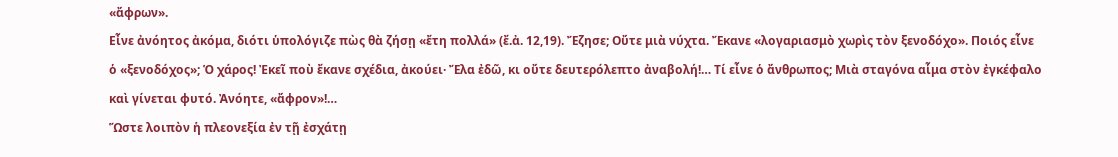«ἄφρων».
Εἶνε ἀνόητος ἀκόμα, διότι ὑπολόγιζε πὼς θὰ ζήσῃ «ἔτη πολλά» (ἔ.ἀ. 12,19). Ἔζησε; Οὔτε μιὰ νύχτα. Ἔκανε «λογαριασμὸ χωρὶς τὸν ξενοδόχο». Ποιός εἶνε ὁ «ξενοδόχος»; Ὁ χάρος! Ἐκεῖ ποὺ ἔκανε σχέδια, ἀκούει· Ἔλα ἐδῶ, κι οὔτε δευτερόλεπτο ἀναβολή!… Τί εἶνε ὁ ἄνθρωπος; Μιὰ σταγόνα αἷμα στὸν ἐγκέφαλο καὶ γίνεται φυτό. Ἀνόητε, «ἄφρον»!…
Ὥστε λοιπὸν ἡ πλεονεξία ἐν τῇ ἐσχάτῃ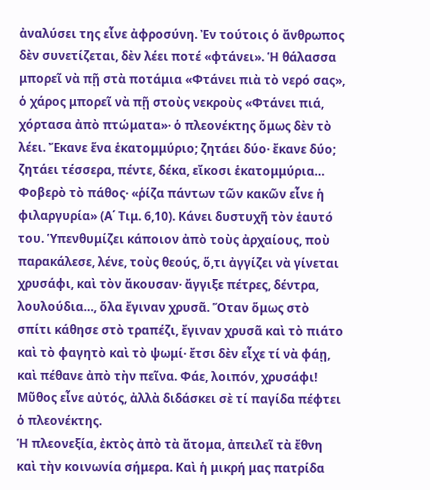ἀναλύσει της εἶνε ἀφροσύνη. Ἐν τούτοις ὁ ἄνθρωπος δὲν συνετίζεται, δὲν λέει ποτέ «φτάνει». Ἡ θάλασσα μπορεῖ νὰ πῇ στὰ ποτάμια «Φτάνει πιὰ τὸ νερό σας», ὁ χάρος μπορεῖ νὰ πῇ στοὺς νεκροὺς «Φτάνει πιά, χόρτασα ἀπὸ πτώματα»· ὁ πλεονέκτης ὅμως δὲν τὸ λέει. Ἔκανε ἕνα ἑκατομμύριο; ζητάει δύο· ἔκανε δύο; ζητάει τέσσερα, πέντε, δέκα, εἴκοσι ἑκατομμύρια… Φοβερὸ τὸ πάθος· «ῥίζα πάντων τῶν κακῶν εἶνε ἡ φιλαργυρία» (Α΄ Τιμ. 6,10). Κάνει δυστυχῆ τὸν ἑαυτό του. Ὑπενθυμίζει κάποιον ἀπὸ τοὺς ἀρχαίους, ποὺ παρακάλεσε, λένε, τοὺς θεούς, ὅ,τι ἀγγίζει νὰ γίνεται χρυσάφι, καὶ τὸν ἄκουσαν· ἄγγιξε πέτρες, δέντρα, λουλούδια…, ὅλα ἔγιναν χρυσᾶ. Ὅταν ὅμως στὸ σπίτι κάθησε στὸ τραπέζι, ἔγιναν χρυσᾶ καὶ τὸ πιάτο καὶ τὸ φαγητὸ καὶ τὸ ψωμί· ἔτσι δὲν εἶχε τί νὰ φάῃ, καὶ πέθανε ἀπὸ τὴν πεῖνα. Φάε, λοιπόν, χρυσάφι! Μῦθος εἶνε αὐτός, ἀλλὰ διδάσκει σὲ τί παγίδα πέφτει ὁ πλεονέκτης.
Ἡ πλεονεξία, ἐκτὸς ἀπὸ τὰ ἄτομα, ἀπειλεῖ τὰ ἔθνη καὶ τὴν κοινωνία σήμερα. Καὶ ἡ μικρή μας πατρίδα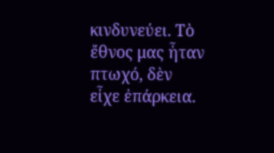κινδυνεύει. Τὸ ἔθνος μας ἦταν πτωχό, δὲν εἶχε ἐπάρκεια.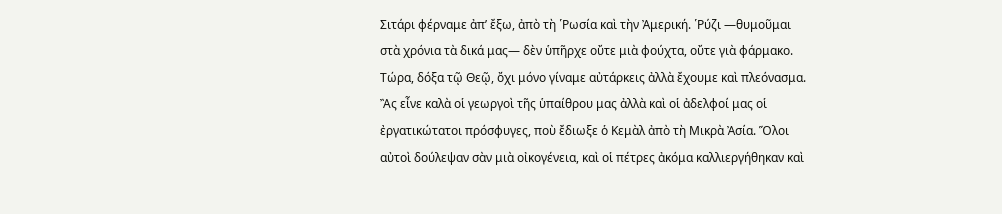Σιτάρι φέρναμε ἀπ’ ἔξω, ἀπὸ τὴ ῾Ρωσία καὶ τὴν Ἀμερική. ῾Ρύζι ―θυμοῦμαι στὰ χρόνια τὰ δικά μας― δὲν ὑπῆρχε οὔτε μιὰ φούχτα, οὔτε γιὰ φάρμακο. Τώρα, δόξα τῷ Θεῷ, ὄχι μόνο γίναμε αὐτάρκεις ἀλλὰ ἔχουμε καὶ πλεόνασμα. Ἂς εἶνε καλὰ οἱ γεωργοὶ τῆς ὑπαίθρου μας ἀλλὰ καὶ οἱ ἀδελφοί μας οἱ ἐργατικώτατοι πρόσφυγες, ποὺ ἔδιωξε ὁ Κεμὰλ ἀπὸ τὴ Μικρὰ Ἀσία. Ὅλοι αὐτοὶ δούλεψαν σὰν μιὰ οἰκογένεια, καὶ οἱ πέτρες ἀκόμα καλλιεργήθηκαν καὶ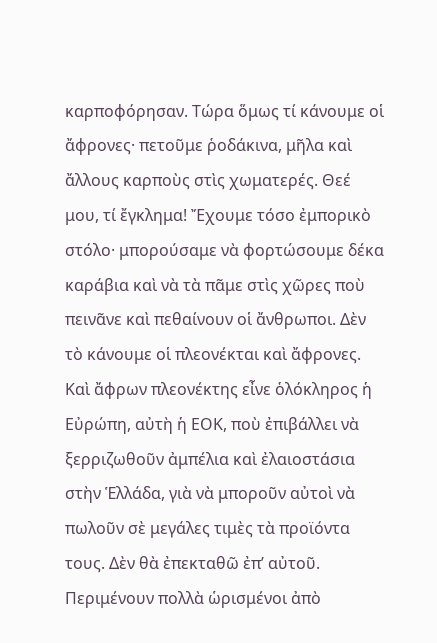καρποφόρησαν. Τώρα ὅμως τί κάνουμε οἱ ἄφρονες· πετοῦμε ῥοδάκινα, μῆλα καὶ ἄλλους καρποὺς στὶς χωματερές. Θεέ μου, τί ἔγκλημα! Ἔχουμε τόσο ἐμπορικὸ στόλο· μπορούσαμε νὰ φορτώσουμε δέκα καράβια καὶ νὰ τὰ πᾶμε στὶς χῶρες ποὺ πεινᾶνε καὶ πεθαίνουν οἱ ἄνθρωποι. Δὲν τὸ κάνουμε οἱ πλεονέκται καὶ ἄφρονες. Καὶ ἄφρων πλεονέκτης εἶνε ὁλόκληρος ἡ Εὐρώπη, αὐτὴ ἡ ΕΟΚ, ποὺ ἐπιβάλλει νὰ ξερριζωθοῦν ἀμπέλια καὶ ἐλαιοστάσια στὴν Ἑλλάδα, γιὰ νὰ μποροῦν αὐτοὶ νὰ πωλοῦν σὲ μεγάλες τιμὲς τὰ προϊόντα τους. Δὲν θὰ ἐπεκταθῶ ἐπ’ αὐτοῦ. Περιμένουν πολλὰ ὡρισμένοι ἀπὸ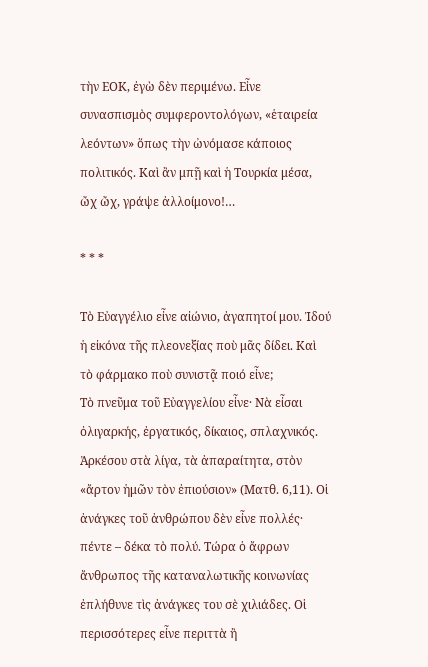τὴν ΕΟΚ, ἐγὼ δὲν περιμένω. Εἶνε συνασπισμὸς συμφεροντολόγων, «ἑταιρεία λεόντων» ὅπως τὴν ὠνόμασε κάποιος πολιτικός. Καὶ ἂν μπῇ καὶ ἡ Τουρκία μέσα, ὤχ ὤχ, γράψε ἀλλοίμονο!…

* * *

Τὸ Εὐαγγέλιο εἶνε αἰώνιο, ἀγαπητοί μου. Ἰδού ἡ εἰκόνα τῆς πλεονεξίας ποὺ μᾶς δίδει. Καὶ τὸ φάρμακο ποὺ συνιστᾷ ποιό εἶνε;
Τὸ πνεῦμα τοῦ Εὐαγγελίου εἶνε· Νὰ εἶσαι ὀλιγαρκής, ἐργατικός, δίκαιος, σπλαχνικός. Ἀρκέσου στὰ λίγα, τὰ ἀπαραίτητα, στὸν «ἄρτον ἡμῶν τὸν ἐπιούσιον» (Ματθ. 6,11). Οἱ ἀνάγκες τοῦ ἀνθρώπου δὲν εἶνε πολλές· πέντε – δέκα τὸ πολύ. Τώρα ὁ ἄφρων ἄνθρωπος τῆς καταναλωτικῆς κοινωνίας ἐπλήθυνε τὶς ἀνάγκες του σὲ χιλιάδες. Οἱ περισσότερες εἶνε περιττὰ ἢ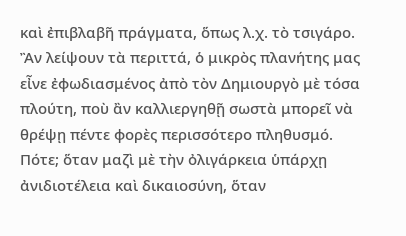καὶ ἐπιβλαβῆ πράγματα, ὅπως λ.χ. τὸ τσιγάρο. Ἂν λείψουν τὰ περιττά, ὁ μικρὸς πλανήτης μας εἶνε ἐφωδιασμένος ἀπὸ τὸν Δημιουργὸ μὲ τόσα πλούτη, ποὺ ἂν καλλιεργηθῇ σωστὰ μπορεῖ νὰ θρέψῃ πέντε φορὲς περισσότερο πληθυσμό. Πότε; ὅταν μαζὶ μὲ τὴν ὀλιγάρκεια ὑπάρχῃ ἀνιδιοτέλεια καὶ δικαιοσύνη, ὅταν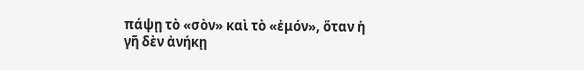πάψῃ τὸ «σὸν» καὶ τὸ «ἐμόν», ὅταν ἡ γῆ δὲν ἀνήκῃ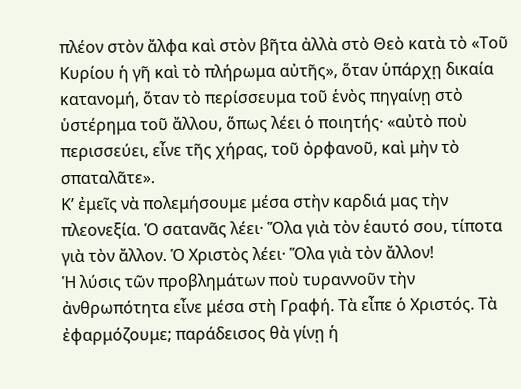πλέον στὸν ἄλφα καὶ στὸν βῆτα ἀλλὰ στὸ Θεὸ κατὰ τὸ «Τοῦ Κυρίου ἡ γῆ καὶ τὸ πλήρωμα αὐτῆς», ὅταν ὑπάρχῃ δικαία κατανομή, ὅταν τὸ περίσσευμα τοῦ ἑνὸς πηγαίνῃ στὸ ὑστέρημα τοῦ ἄλλου, ὅπως λέει ὁ ποιητής· «αὐτὸ ποὺ περισσεύει, εἶνε τῆς χήρας, τοῦ ὀρφανοῦ, καὶ μὴν τὸ σπαταλᾶτε».
Κ’ ἐμεῖς νὰ πολεμήσουμε μέσα στὴν καρδιά μας τὴν πλεονεξία. Ὁ σατανᾶς λέει· Ὅλα γιὰ τὸν ἑαυτό σου, τίποτα γιὰ τὸν ἄλλον. Ὁ Χριστὸς λέει· Ὅλα γιὰ τὸν ἄλλον!
Ἡ λύσις τῶν προβλημάτων ποὺ τυραννοῦν τὴν ἀνθρωπότητα εἶνε μέσα στὴ Γραφή. Τὰ εἶπε ὁ Χριστός. Τὰ ἐφαρμόζουμε; παράδεισος θὰ γίνῃ ἡ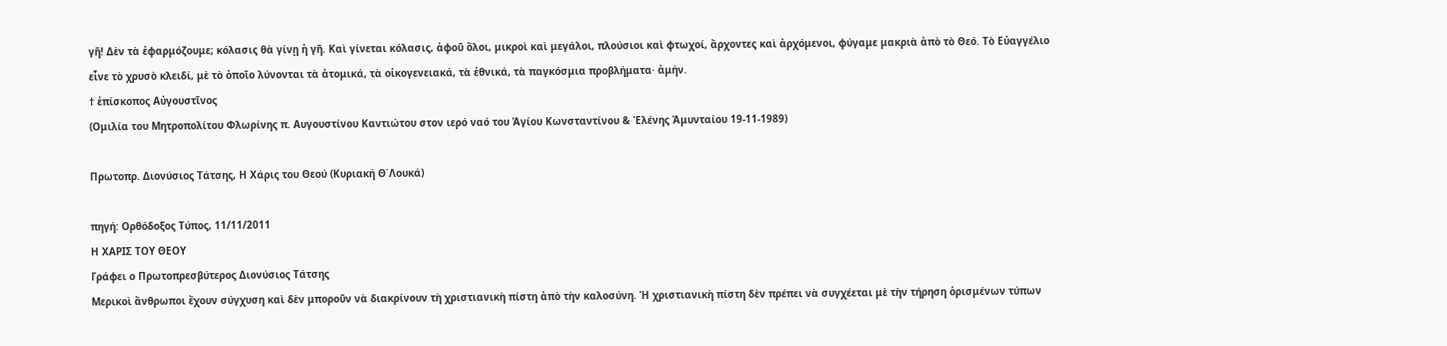γῆ! Δὲν τὰ ἐφαρμόζουμε; κόλασις θὰ γίνῃ ἡ γῆ. Καὶ γίνεται κόλασις, ἀφοῦ ὅλοι, μικροὶ καὶ μεγάλοι, πλούσιοι καὶ φτωχοί, ἄρχοντες καὶ ἀρχόμενοι, φύγαμε μακριὰ ἀπὸ τὸ Θεό. Τὸ Εὐαγγέλιο εἶνε τὸ χρυσὸ κλειδί, μὲ τὸ ὁποῖο λύνονται τὰ ἀτομικά, τὰ οἰκογενειακά, τὰ ἐθνικά, τὰ παγκόσμια προβλήματα· ἀμήν.
† ἐπίσκοπος Αὐγουστῖνος
(Ομιλία του Μητροπολίτου Φλωρίνης π. Αυγουστίνου Καντιώτου στον ιερό ναό του Ἁγίου Κωνσταντίνου & Ἑλένης Ἀμυνταίου 19-11-1989)

Πρωτοπρ. Διονύσιος Τάτσης, Η Χάρις του Θεού (Κυριακή Θ΄Λουκά)

πηγή: Ορθόδοξος Τύπος, 11/11/2011
Η ΧΑΡΙΣ ΤΟΥ ΘΕΟΥ
Γράφει ο Πρωτοπρεσβύτερος Διονύσιος Τάτσης
Μερικοὶ ἄνθρωποι ἔχουν σύγχυση καὶ δὲν μποροῦν νὰ διακρίνουν τὴ χριστιανικὴ πίστη ἀπὸ τὴν καλοσύνη. Ἡ χριστιανικὴ πίστη δὲν πρέπει νὰ συγχέεται μὲ τὴν τήρηση ὁρισμένων τύπων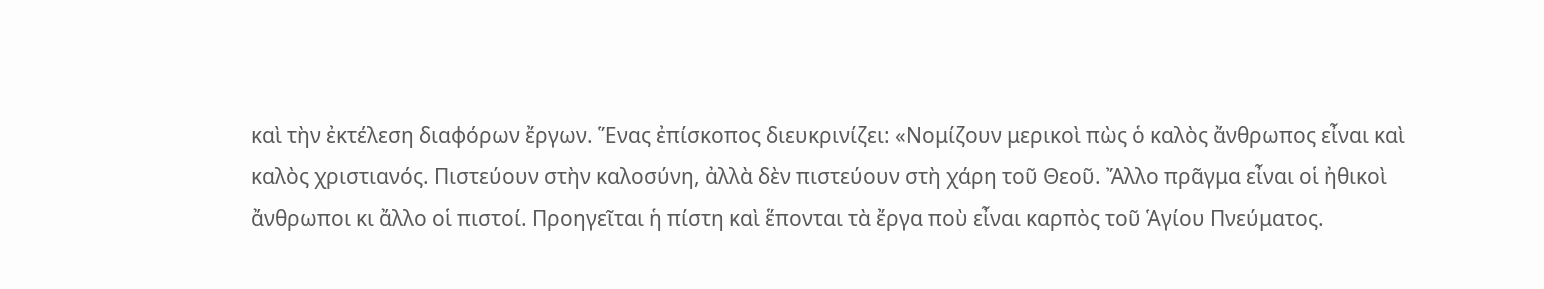καὶ τὴν ἐκτέλεση διαφόρων ἔργων. Ἕνας ἐπίσκοπος διευκρινίζει: «Νομίζουν μερικοὶ πὼς ὁ καλὸς ἄνθρωπος εἶναι καὶ καλὸς χριστιανός. Πιστεύουν στὴν καλοσύνη, ἀλλὰ δὲν πιστεύουν στὴ χάρη τοῦ Θεοῦ. Ἄλλο πρᾶγμα εἶναι οἱ ἠθικοὶ ἄνθρωποι κι ἄλλο οἱ πιστοί. Προηγεῖται ἡ πίστη καὶ ἕπονται τὰ ἔργα ποὺ εἶναι καρπὸς τοῦ Ἁγίου Πνεύματος.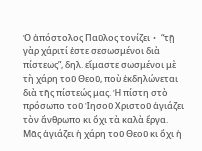Ὁ ἀπόστολος Παῦλος τονίζει・ “τῇ γὰρ χάριτί ἐστε σεσωσμένοι διὰ πίστεως”, δηλ. εἴμαστε σωσμένοι μὲ τὴ χάρη τοῦ Θεοῦ, ποὺ ἐκδηλώνεται διὰ τῆς πίστεώς μας. Ἡ πίστη στὸ πρόσωπο τοῦ Ἰησοῦ Χριστοῦ ἁγιάζει τὸν ἄνθρωπο κι ὄχι τὰ καλὰ ἔργα. Μᾶς ἁγιάζει ἡ χάρη τοῦ Θεοῦ κι ὄχι ἡ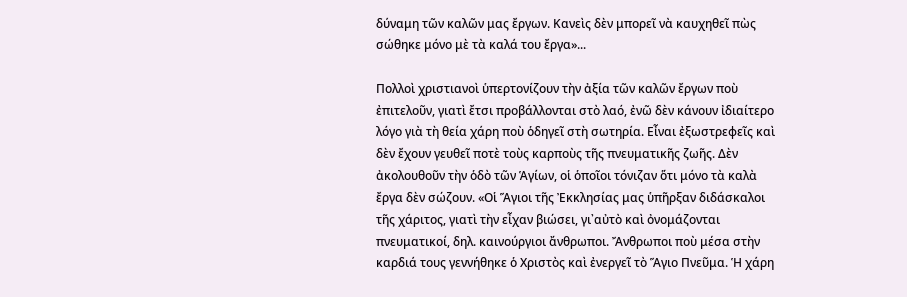δύναμη τῶν καλῶν μας ἔργων. Κανεὶς δὲν μπορεῖ νὰ καυχηθεῖ πὼς σώθηκε μόνο μὲ τὰ καλά του ἔργα»...

Πολλοὶ χριστιανοὶ ὑπερτονίζουν τὴν ἀξία τῶν καλῶν ἔργων ποὺ ἐπιτελοῦν, γιατὶ ἔτσι προβάλλονται στὸ λαό, ἐνῶ δὲν κάνουν ἰδιαίτερο λόγο γιὰ τὴ θεία χάρη ποὺ ὁδηγεῖ στὴ σωτηρία. Εἶναι ἐξωστρεφεῖς καὶ δὲν ἔχουν γευθεῖ ποτὲ τοὺς καρποὺς τῆς πνευματικῆς ζωῆς. Δὲν ἀκολουθοῦν τὴν ὁδὸ τῶν Ἁγίων, οἱ ὁποῖοι τόνιζαν ὅτι μόνο τὰ καλὰ ἔργα δὲν σώζουν. «Οἱ Ἅγιοι τῆς Ἐκκλησίας μας ὑπῆρξαν διδάσκαλοι τῆς χάριτος, γιατὶ τὴν εἶχαν βιώσει, γι᾽αὐτὸ καὶ ὀνομάζονται πνευματικοί, δηλ. καινούργιοι ἄνθρωποι. Ἄνθρωποι ποὺ μέσα στὴν καρδιά τους γεννήθηκε ὁ Χριστὸς καὶ ἐνεργεῖ τὸ Ἅγιο Πνεῦμα. Ἡ χάρη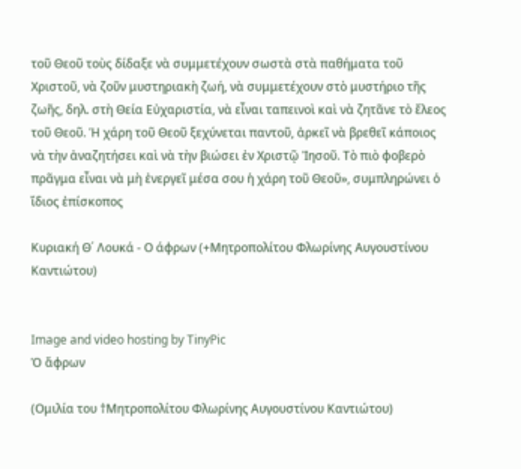τοῦ Θεοῦ τοὺς δίδαξε νὰ συμμετέχουν σωστὰ στὰ παθήματα τοῦ Χριστοῦ, νὰ ζοῦν μυστηριακὴ ζωή, νὰ συμμετέχουν στὸ μυστήριο τῆς ζωῆς, δηλ. στὴ Θεία Εὐχαριστία, νὰ εἶναι ταπεινοὶ καὶ νὰ ζητᾶνε τὸ ἔλεος τοῦ Θεοῦ. Ἡ χάρη τοῦ Θεοῦ ξεχύνεται παντοῦ, ἀρκεῖ νὰ βρεθεῖ κάποιος νὰ τὴν ἀναζητήσει καὶ νὰ τὴν βιώσει ἐν Χριστῷ Ἰησοῦ. Τὸ πιὸ φοβερὸ πρᾶγμα εἶναι νὰ μὴ ἐνεργεῖ μέσα σου ἡ χάρη τοῦ Θεοῦ», συμπληρώνει ὁ ἴδιος ἐπίσκοπος

Κυριακή Θ΄ Λουκά - Ο άφρων (+Μητροπολίτου Φλωρίνης Αυγουστίνου Καντιώτου)


Image and video hosting by TinyPic
Ὁ ἄφρων

(Ομιλία του †Μητροπολίτου Φλωρίνης Αυγουστίνου Καντιώτου)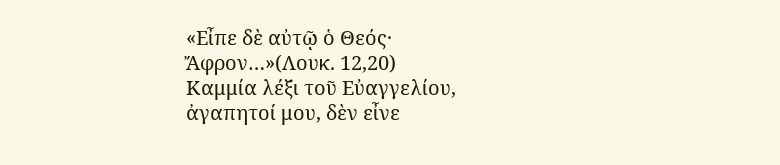«Εἶπε δὲ αὐτῷ ὁ Θεός· Ἄφρον…»(Λουκ. 12,20)
Καμμία λέξι τοῦ Εὐαγγελίου, ἀγαπητοί μου, δὲν εἶνε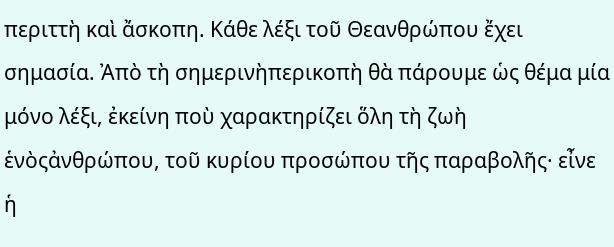περιττὴ καὶ ἄσκοπη. Κάθε λέξι τοῦ Θεανθρώπου ἔχει σημασία. Ἀπὸ τὴ σημερινὴπερικοπὴ θὰ πάρουμε ὡς θέμα μία μόνο λέξι, ἐκείνη ποὺ χαρακτηρίζει ὅλη τὴ ζωὴ ἑνὸςἀνθρώπου, τοῦ κυρίου προσώπου τῆς παραβολῆς· εἶνε ἡ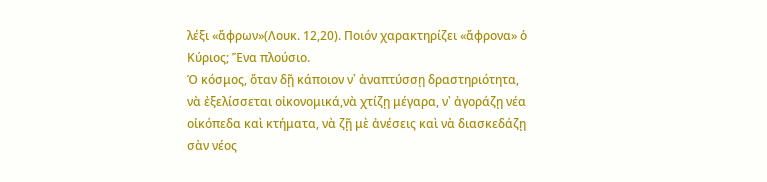λέξι «ἄφρων»(Λουκ. 12,20). Ποιόν χαρακτηρίζει «ἄφρονα» ὁ Κύριος; Ἕνα πλούσιο.
Ὁ κόσμος, ὅταν δῇ κάποιον ν᾿ ἀναπτύσσῃ δραστηριότητα, νὰ ἐξελίσσεται οἰκονομικά,νὰ χτίζῃ μέγαρα, ν᾽ ἀγοράζῃ νέα οἰκόπεδα καὶ κτήματα, νὰ ζῇ μὲ ἀνέσεις καὶ νὰ διασκεδάζῃ σὰν νέος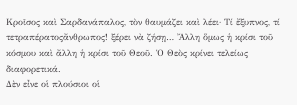Κροῖσος καὶ Σαρδανάπαλος, τὸν θαυμάζει καὶ λέει· Τί ἔξυπνος, τί τετραπέρατοςἄνθρωπος! ξέρει νὰ ζήσῃ… Ἄλλη ὅμως ἡ κρίσι τοῦ κόσμου καὶ ἄλλη ἡ κρίσι τοῦ Θεοῦ. Ὁ Θεὸς κρίνει τελείως διαφορετικά.
Δὲν εἶνε οἱ πλούσιοι οἱ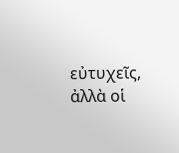εὐτυχεῖς, ἀλλὰ οἱ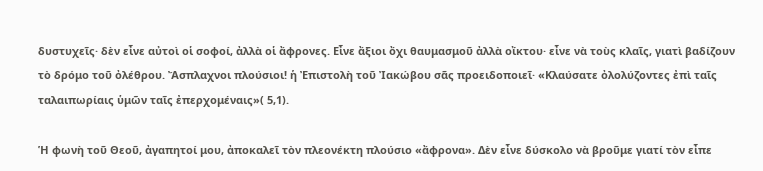δυστυχεῖς· δὲν εἶνε αὐτοὶ οἱ σοφοί, ἀλλὰ οἱ ἄφρονες. Εἶνε ἄξιοι ὄχι θαυμασμοῦ ἀλλὰ οἴκτου· εἶνε νὰ τοὺς κλαῖς, γιατὶ βαδίζουν τὸ δρόμο τοῦ ὀλέθρου. Ἄσπλαχνοι πλούσιοι! ἡ Ἐπιστολὴ τοῦ Ἰακώβου σᾶς προειδοποιεῖ· «Κλαύσατε ὀλολύζοντες ἐπὶ ταῖς ταλαιπωρίαις ὑμῶν ταῖς ἐπερχομέναις»( 5,1).

Ἡ φωνὴ τοῦ Θεοῦ, ἀγαπητοί μου, ἀποκαλεῖ τὸν πλεονέκτη πλούσιο «ἄφρονα». Δὲν εἶνε δύσκολο νὰ βροῦμε γιατί τὸν εἶπε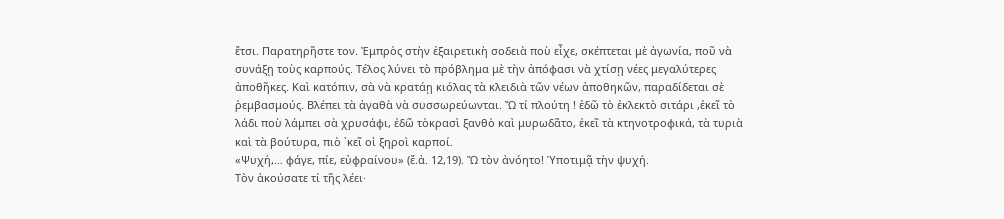ἔτσι. Παρατηρῆστε τον. Ἐμπρὸς στὴν ἐξαιρετικὴ σοδειὰ ποὺ εἶχε, σκέπτεται μὲ ἀγωνία, ποῦ νὰ συνάξῃ τοὺς καρπούς. Τέλος λύνει τὸ πρόβλημα μὲ τὴν ἀπόφασι νὰ χτίσῃ νέες μεγαλύτερες ἀποθῆκες. Καὶ κατόπιν, σὰ νὰ κρατάῃ κιόλας τὰ κλειδιὰ τῶν νέων ἀποθηκῶν, παραδίδεται σὲ ῥεμβασμούς. Βλέπει τὰ ἀγαθὰ νὰ συσσωρεύωνται. Ὤ τί πλούτη ! ἐδῶ τὸ ἐκλεκτὸ σιτάρι ,ἐκεῖ τὸ λάδι ποὺ λάμπει σὰ χρυσάφι, ἐδῶ τὸκρασὶ ξανθὸ καὶ μυρωδᾶτο, ἐκεῖ τὰ κτηνοτροφικά, τὰ τυριὰ καὶ τὰ βούτυρα, πιὸ ᾽κεῖ οἱ ξηροὶ καρποί.
«Ψυχή,… φάγε, πίε, εὐφραίνου» (ἔ.ἀ. 12,19). Ὤ τὸν ἀνόητο! Ὑποτιμᾷ τὴν ψυχή.
Τὸν ἀκούσατε τί τῆς λέει·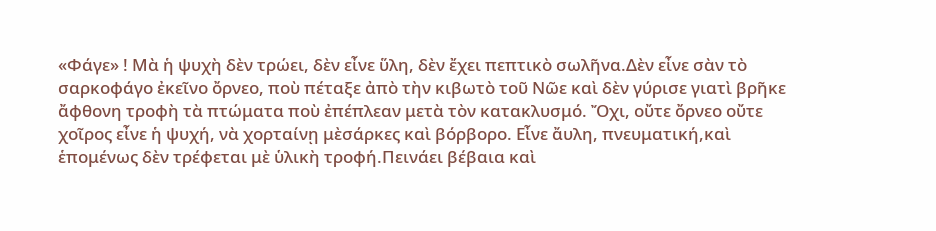«Φάγε» ! Μὰ ἡ ψυχὴ δὲν τρώει, δὲν εἶνε ὕλη, δὲν ἔχει πεπτικὸ σωλῆνα.Δὲν εἶνε σὰν τὸ σαρκοφάγο ἐκεῖνο ὄρνεο, ποὺ πέταξε ἀπὸ τὴν κιβωτὸ τοῦ Νῶε καὶ δὲν γύρισε γιατὶ βρῆκε ἄφθονη τροφὴ τὰ πτώματα ποὺ ἐπέπλεαν μετὰ τὸν κατακλυσμό. Ὄχι, οὔτε ὄρνεο οὔτε χοῖρος εἶνε ἡ ψυχή, νὰ χορταίνῃ μὲσάρκες καὶ βόρβορο. Εἶνε ἄυλη, πνευματική,καὶ ἑπομένως δὲν τρέφεται μὲ ὑλικὴ τροφή.Πεινάει βέβαια καὶ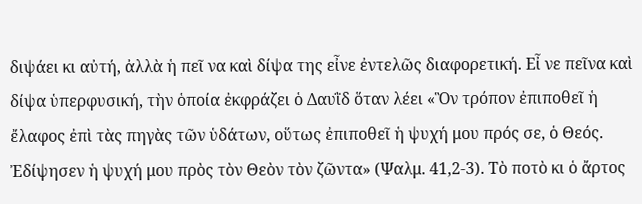διψάει κι αὐτή, ἀλλὰ ἡ πεῖ να καὶ δίψα της εἶνε ἐντελῶς διαφορετική. Εἶ νε πεῖνα καὶ δίψα ὑπερφυσική, τὴν ὁποία ἐκφράζει ὁ Δαυῒδ ὅταν λέει «Ὃν τρόπον ἐπιποθεῖ ἡ ἔλαφος ἐπὶ τὰς πηγὰς τῶν ὑδάτων, οὕτως ἐπιποθεῖ ἡ ψυχή μου πρός σε, ὁ Θεός. Ἐδίψησεν ἡ ψυχή μου πρὸς τὸν Θεὸν τὸν ζῶντα» (Ψαλμ. 41,2-3). Τὸ ποτὸ κι ὁ ἄρτος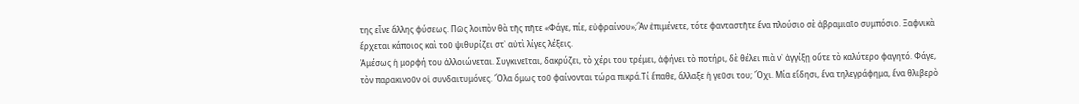της εἶνε ἄλλης φύσεως. Πῶς λοιπὸν θὰ τῆς πῆτε «Φάγε, πίε, εὐφραίνου»;Ἂν ἐπιμένετε, τότε φανταστῆτε ἕνα πλούσιο σὲ ἀβραμιαῖο συμπόσιο. Ξαφνικὰ ἔρχεται κάποιος καὶ τοῦ ψιθυρίζει στ᾽ αὐτὶ λίγες λέξεις.
Ἀμέσως ἡ μορφή του ἀλλοιώνεται. Συγκινεῖται, δακρύζει, τὸ χέρι του τρέμει, ἀφήνει τὸ ποτήρι, δὲ θέλει πιὰ ν᾽ ἀγγίξῃ οὔτε τὸ καλύτερο φαγητό. Φάγε, τὸν παρακινοῦν οἱ συνδαιτυμόνες. Ὅλα ὅμως τοῦ φαίνονται τώρα πικρά.Τί ἔπαθε, ἄλλαξε ἡ γεῦσι του; Ὄχι. Μία εἴδησι, ἕνα τηλεγράφημα, ἕνα θλιβερὸ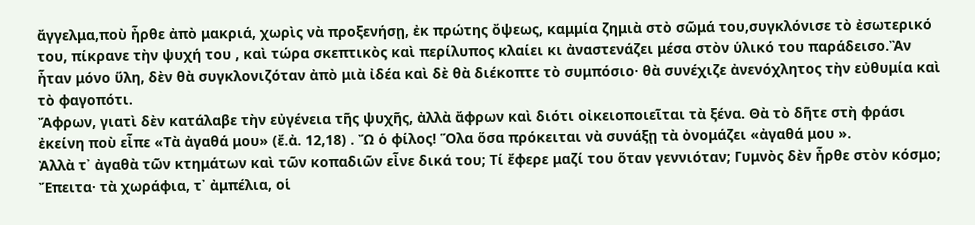ἄγγελμα,ποὺ ἦρθε ἀπὸ μακριά, χωρὶς νὰ προξενήσῃ, ἐκ πρώτης ὄψεως, καμμία ζημιὰ στὸ σῶμά του,συγκλόνισε τὸ ἐσωτερικό του, πίκρανε τὴν ψυχή του , καὶ τώρα σκεπτικὸς καὶ περίλυπος κλαίει κι ἀναστενάζει μέσα στὸν ὑλικό του παράδεισο.Ἂν ἦταν μόνο ὕλη, δὲν θὰ συγκλονιζόταν ἀπὸ μιὰ ἰδέα καὶ δὲ θὰ διέκοπτε τὸ συμπόσιο· θὰ συνέχιζε ἀνενόχλητος τὴν εὐθυμία καὶ τὸ φαγοπότι.
Ἄφρων, γιατὶ δὲν κατάλαβε τὴν εὐγένεια τῆς ψυχῆς, ἀλλὰ ἄφρων καὶ διότι οἰκειοποιεῖται τὰ ξένα. Θὰ τὸ δῆτε στὴ φράσι ἐκείνη ποὺ εἶπε «Τὰ ἀγαθά μου» (ἔ.ἀ. 12,18) . Ὤ ὁ φίλος! Ὅλα ὅσα πρόκειται νὰ συνάξῃ τὰ ὀνομάζει «ἀγαθά μου ».
Ἀλλὰ τ᾿ ἀγαθὰ τῶν κτημάτων καὶ τῶν κοπαδιῶν εἶνε δικά του; Τί ἔφερε μαζί του ὅταν γεννιόταν; Γυμνὸς δὲν ἦρθε στὸν κόσμο; Ἔπειτα· τὰ χωράφια, τ᾽ ἀμπέλια, οἱ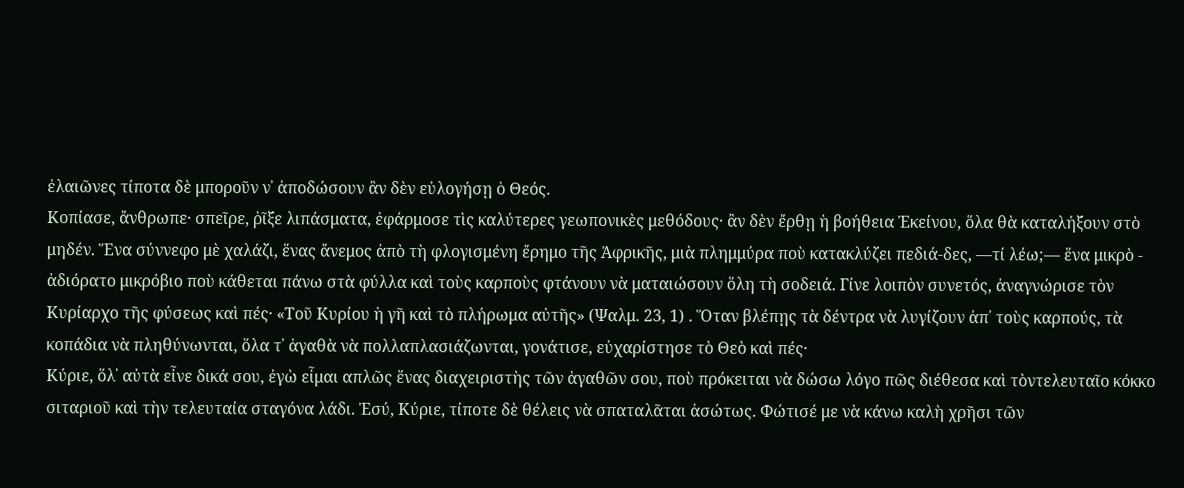ἐλαιῶνες τίποτα δὲ μποροῦν ν᾿ ἀποδώσουν ἂν δὲν εὐλογήσῃ ὁ Θεός.
Κοπίασε, ἄνθρωπε· σπεῖρε, ῥῖξε λιπάσματα, ἐφάρμοσε τὶς καλύτερες γεωπονικὲς μεθόδους· ἂν δὲν ἔρθῃ ἡ βοήθεια Ἐκείνου, ὅλα θὰ καταλήξουν στὸ μηδέν. Ἕνα σύννεφο μὲ χαλάζι, ἕνας ἄνεμος ἀπὸ τὴ φλογισμένη ἔρημο τῆς Ἀφρικῆς, μιὰ πλημμύρα ποὺ κατακλύζει πεδιά-δες, —τί λέω;— ἕνα μικρὸ - ἀδιόρατο μικρόβιο ποὺ κάθεται πάνω στὰ φύλλα καὶ τοὺς καρποὺς φτάνουν νὰ ματαιώσουν ὅλη τὴ σοδειά. Γίνε λοιπὸν συνετός, ἀναγνώρισε τὸν Κυρίαρχο τῆς φύσεως καὶ πές· «Τοῦ Κυρίου ἡ γῆ καὶ τὸ πλήρωμα αὐτῆς» (Ψαλμ. 23, 1) . Ὅταν βλέπῃς τὰ δέντρα νὰ λυγίζουν ἀπ᾽ τοὺς καρπούς, τὰ κοπάδια νὰ πληθύνωνται, ὅλα τ᾽ ἀγαθὰ νὰ πολλαπλασιάζωνται, γονάτισε, εὐχαρίστησε τὸ Θεὸ καὶ πές·
Κύριε, ὅλ᾽ αὐτὰ εἶνε δικά σου, ἐγὼ εἶμαι απλῶς ἕνας διαχειριστὴς τῶν ἀγαθῶν σου, ποὺ πρόκειται νὰ δώσω λόγο πῶς διέθεσα καὶ τὸντελευταῖο κόκκο σιταριοῦ καὶ τὴν τελευταία σταγόνα λάδι. Ἐσύ, Κύριε, τίποτε δὲ θέλεις νὰ σπαταλᾶται ἀσώτως. Φώτισέ με νὰ κάνω καλὴ χρῆσι τῶν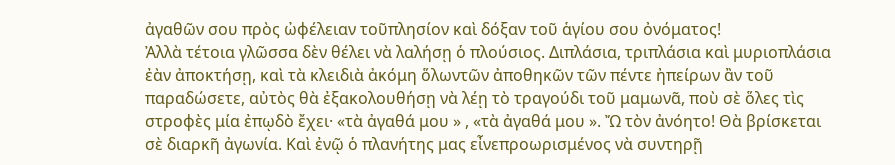ἀγαθῶν σου πρὸς ὠφέλειαν τοῦπλησίον καὶ δόξαν τοῦ ἁγίου σου ὀνόματος!
Ἀλλὰ τέτοια γλῶσσα δὲν θέλει νὰ λαλήσῃ ὁ πλούσιος. Διπλάσια, τριπλάσια καὶ μυριοπλάσια ἐὰν ἀποκτήσῃ, καὶ τὰ κλειδιὰ ἀκόμη ὅλωντῶν ἀποθηκῶν τῶν πέντε ἠπείρων ἂν τοῦ παραδώσετε, αὐτὸς θὰ ἐξακολουθήσῃ νὰ λέῃ τὸ τραγούδι τοῦ μαμωνᾶ, ποὺ σὲ ὅλες τὶς στροφὲς μία ἐπῳδὸ ἔχει· «τὰ ἀγαθά μου » , «τὰ ἀγαθά μου ». Ὤ τὸν ἀνόητο! Θὰ βρίσκεται σὲ διαρκῆ ἀγωνία. Καὶ ἐνῷ ὁ πλανήτης μας εἶνεπροωρισμένος νὰ συντηρῇ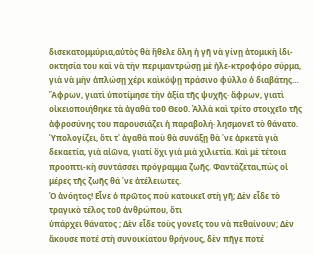δισεκατομμύρια,αὐτὸς θὰ ἤθελε ὅλη ἡ γῆ νὰ γίνῃ ἀτομικὴ ἰδι-οκτησία του καὶ νὰ τὴν περιμαντρώσῃ μὲ ἠλε-κτροφόρο σύρμα, γιὰ νὰ μὴν ἁπλώσῃ χέρι καὶκόψῃ πράσινο φύλλο ὁ διαβάτης…
Ἄφρων, γιατὶ ὑποτίμησε τὴν ἀξία τῆς ψυχῆς· ἄφρων, γιατὶ οἰκειοποιήθηκε τὰ ἀγαθὰ τοῦ Θεοῦ. Ἀλλὰ καὶ τρίτο στοιχεῖο τῆς ἀφροσύνης του παρουσιάζει ἡ παραβολή· λησμονεῖ τὸ θάνατο.
Ὑπολογίζει, ὅτι τ᾽ ἀγαθὰ ποὺ θὰ συνάξῃ θὰ ᾽νε ἀρκετὰ γιὰ δεκαετία, γιὰ αἰῶνα, γιατί ὄχι γιὰ μιὰ χιλιετία. Καὶ μὲ τέτοια προοπτι-κὴ συντάσσει πρόγραμμα ζωῆς. Φαντάζεται,πὼς οἱ μέρες τῆς ζωῆς θά ᾽νε ἀτέλειωτες.
Ὁ ἀνόητος! Εἶνε ὁ πρῶτος ποὺ κατοικεῖ στὴ γῆ; Δὲν εἶδε τὸ τραγικὸ τέλος τοῦ ἀνθρώπου, ὅτι
ὑπάρχει θάνατος ; Δὲν εἶδε τοὺς γονεῖς του νὰ πεθαίνουν; Δὲν ἄκουσε ποτέ στὴ συνοικίατου θρήνους, δὲν πῆγε ποτέ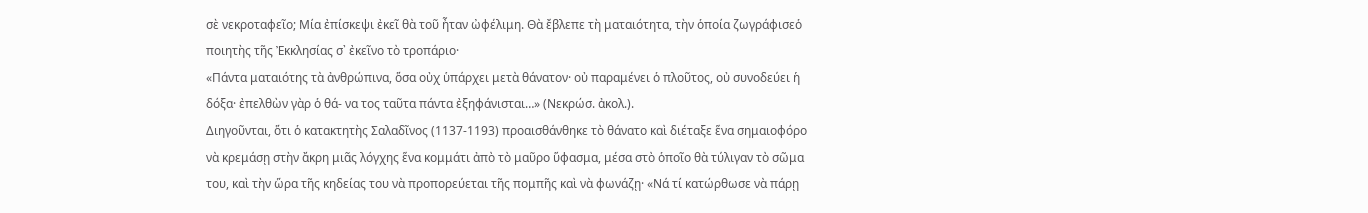σὲ νεκροταφεῖο; Μία ἐπίσκεψι ἐκεῖ θὰ τοῦ ἦταν ὠφέλιμη. Θὰ ἔβλεπε τὴ ματαιότητα, τὴν ὁποία ζωγράφισεὁ ποιητὴς τῆς Ἐκκλησίας σ᾽ ἐκεῖνο τὸ τροπάριο·
«Πάντα ματαιότης τὰ ἀνθρώπινα, ὅσα οὐχ ὑπάρχει μετὰ θάνατον· οὐ παραμένει ὁ πλοῦτος, οὐ συνοδεύει ἡ δόξα· ἐπελθὼν γὰρ ὁ θά- να τος ταῦτα πάντα ἐξηφάνισται…» (Νεκρώσ. ἀκολ.).
Διηγοῦνται, ὅτι ὁ κατακτητὴς Σαλαδῖνος (1137-1193) προαισθάνθηκε τὸ θάνατο καὶ διέταξε ἕνα σημαιοφόρο νὰ κρεμάσῃ στὴν ἄκρη μιᾶς λόγχης ἕνα κομμάτι ἀπὸ τὸ μαῦρο ὕφασμα, μέσα στὸ ὁποῖο θὰ τύλιγαν τὸ σῶμα του, καὶ τὴν ὥρα τῆς κηδείας του νὰ προπορεύεται τῆς πομπῆς καὶ νὰ φωνάζῃ· «Νά τί κατώρθωσε νὰ πάρῃ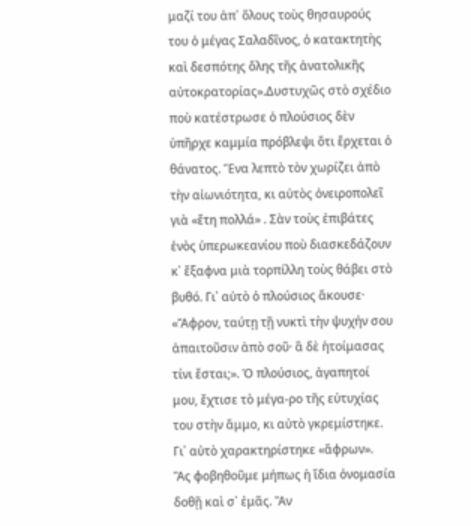μαζί του ἀπ᾿ ὅλους τοὺς θησαυρούς του ὁ μέγας Σαλαδῖνος, ὁ κατακτητὴς καὶ δεσπότης ὅλης τῆς ἀνατολικῆς αὐτοκρατορίας».Δυστυχῶς στὸ σχέδιο ποὺ κατέστρωσε ὁ πλούσιος δὲν ὑπῆρχε καμμία πρόβλεψι ὅτι ἔρχεται ὁ θάνατος. Ἕνα λεπτὸ τὸν χωρίζει ἀπὸ τὴν αἰωνιότητα, κι αὐτὸς ὀνειροπολεῖ γιὰ «ἔτη πολλά» . Σὰν τοὺς ἐπιβάτες ἑνὸς ὑπερωκεανίου ποὺ διασκεδάζουν κ᾽ ἔξαφνα μιὰ τορπίλλη τοὺς θάβει στὸ βυθό. Γι᾽ αὐτὸ ὁ πλούσιος ἄκουσε· «Ἄφρον, ταύτῃ τῇ νυκτὶ τὴν ψυχήν σου ἀπαιτοῦσιν ἀπὸ σοῦ· ἃ δὲ ἡτοίμασας τίνι ἔσται;». Ὁ πλούσιος, ἀγαπητοί μου, ἔχτισε τὸ μέγα-ρο τῆς εὐτυχίας του στὴν ἄμμο, κι αὐτὸ γκρεμίστηκε. Γι᾿ αὐτὸ χαρακτηρίστηκε «ἄφρων».
Ἂς φοβηθοῦμε μήπως ἡ ἴδια ὀνομασία δοθῇ καὶ σ᾽ ἐμᾶς. Ἂν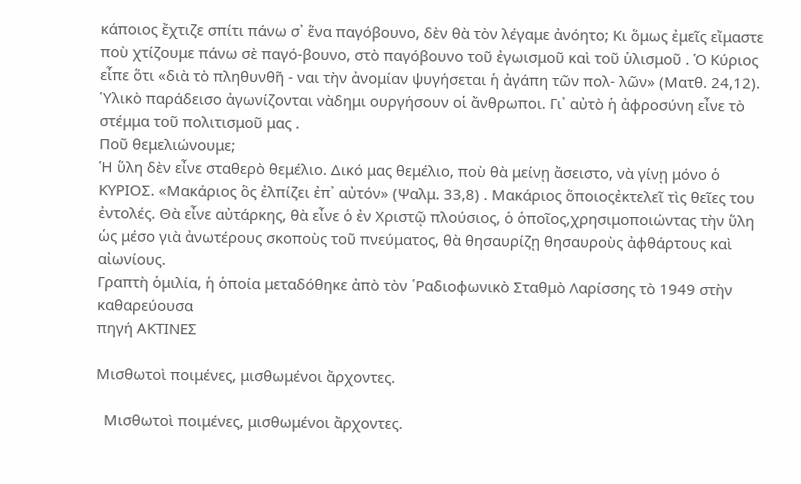κάποιος ἔχτιζε σπίτι πάνω σ᾽ ἕνα παγόβουνο, δὲν θὰ τὸν λέγαμε ἀνόητο; Κι ὅμως ἐμεῖς εἴμαστε ποὺ χτίζουμε πάνω σὲ παγό-βουνο, στὸ παγόβουνο τοῦ ἐγωισμοῦ καὶ τοῦ ὑλισμοῦ . Ὁ Κύριος εἶπε ὅτι «διὰ τὸ πληθυνθῆ - ναι τὴν ἀνομίαν ψυγήσεται ἡ ἀγάπη τῶν πολ- λῶν» (Ματθ. 24,12). Ὑλικὸ παράδεισο ἀγωνίζονται νὰδημι ουργήσουν οἱ ἄνθρωποι. Γι᾽ αὐτὸ ἡ ἀφροσύνη εἶνε τὸ στέμμα τοῦ πολιτισμοῦ μας .
Ποῦ θεμελιώνουμε;
Ἡ ὕλη δὲν εἶνε σταθερὸ θεμέλιο. Δικό μας θεμέλιο, ποὺ θὰ μείνῃ ἄσειστο, νὰ γίνῃ μόνο ὁ ΚΥΡΙΟΣ. «Μακάριος ὃς ἐλπίζει ἐπ᾽ αὐτόν» (Ψαλμ. 33,8) . Μακάριος ὅποιοςἐκτελεῖ τὶς θεῖες του ἐντολές. Θὰ εἶνε αὐτάρκης, θὰ εἶνε ὁ ἐν Χριστῷ πλούσιος, ὁ ὁποῖος,χρησιμοποιώντας τὴν ὕλη ὡς μέσο γιὰ ἀνωτέρους σκοποὺς τοῦ πνεύματος, θὰ θησαυρίζῃ θησαυροὺς ἀφθάρτους καὶ αἰωνίους.
Γραπτὴ ὁμιλία, ἡ ὁποία μεταδόθηκε ἀπὸ τὸν ῾Ραδιοφωνικὸ Σταθμὸ Λαρίσσης τὸ 1949 στὴν καθαρεύουσα
πηγή ΑΚΤΙΝΕΣ

Μισθωτοὶ ποιμένες, μισθωμένοι ἄρχοντες.

  Μισθωτοὶ ποιμένες, μισθωμένοι ἄρχοντες.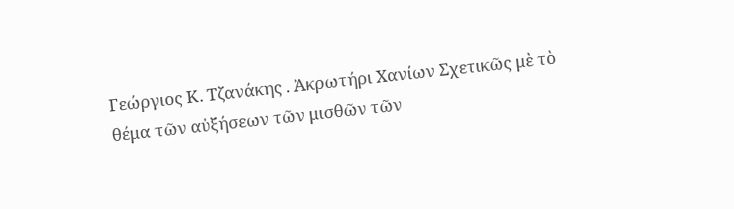Γεώργιος Κ. Τζανάκης . Ἀκρωτήρι Χανίων Σχετικῶς μὲ τὸ θέμα τῶν αὐξήσεων τῶν μισθῶν τῶν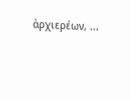ἀρχιερέων, ...